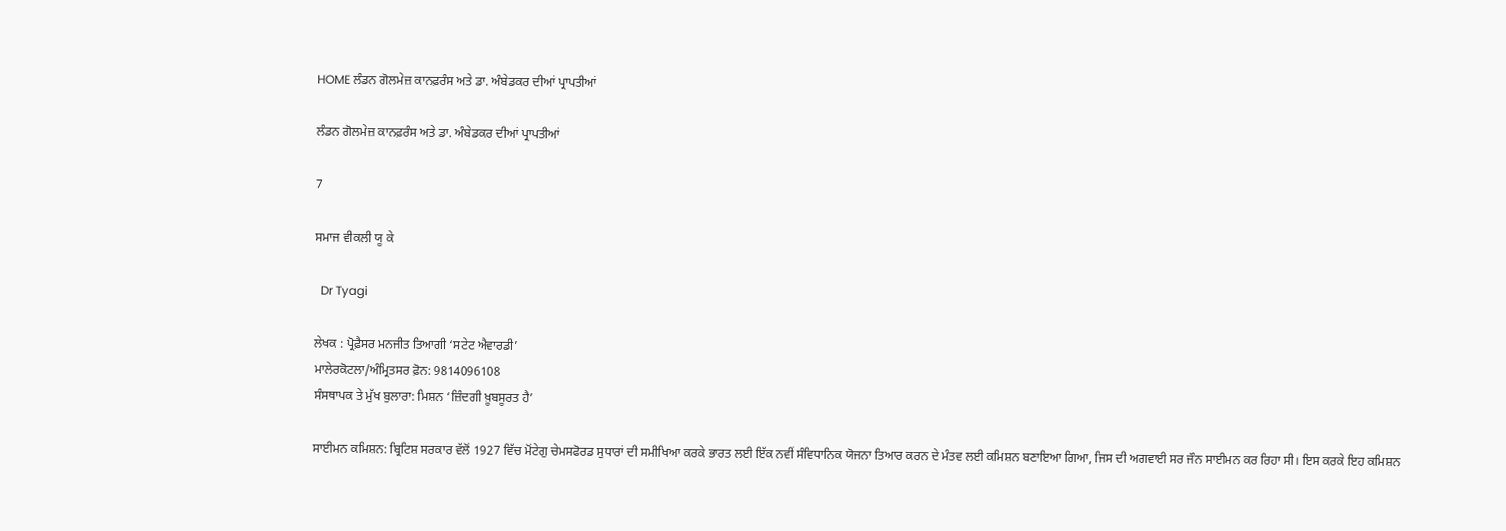HOME ਲੰਡਨ ਗੋਲਮੇਜ਼ ਕਾਨਫ਼ਰੰਸ ਅਤੇ ਡਾ. ਅੰਬੇਡਕਰ ਦੀਆਂ ਪ੍ਰਾਪਤੀਆਂ

ਲੰਡਨ ਗੋਲਮੇਜ਼ ਕਾਨਫ਼ਰੰਸ ਅਤੇ ਡਾ. ਅੰਬੇਡਕਰ ਦੀਆਂ ਪ੍ਰਾਪਤੀਆਂ

7

ਸਮਾਜ ਵੀਕਲੀ ਯੂ ਕੇ

  Dr Tyagi

ਲੇਖਕ : ਪ੍ਰੋਫ਼ੈਸਰ ਮਨਜੀਤ ਤਿਆਗੀ ‘ਸਟੇਟ ਐਵਾਰਡੀ’
ਮਾਲੇਰਕੋਟਲਾ/ਅੰਮ੍ਰਿਤਸਰ ਫ਼ੋਨ: 9814096108
ਸੰਸਥਾਪਕ ਤੇ ਮੁੱਖ ਬੁਲਾਰਾ: ਮਿਸ਼ਨ ‘ਜ਼ਿੰਦਗੀ ਖ਼ੂਬਸੂਰਤ ਹੈ’

ਸਾਈਮਨ ਕਮਿਸ਼ਨ: ਬ੍ਰਿਟਿਸ਼ ਸਰਕਾਰ ਵੱਲੋਂ 1927 ਵਿੱਚ ਮੋਂਟੇਗੁ ਚੇਮਸਫੋਰਡ ਸੁਧਾਰਾਂ ਦੀ ਸਮੀਖਿਆ ਕਰਕੇ ਭਾਰਤ ਲਈ ਇੱਕ ਨਵੀਂ ਸੰਵਿਧਾਨਿਕ ਯੋਜਨਾ ਤਿਆਰ ਕਰਨ ਦੇ ਮੰਤਵ ਲਈ ਕਮਿਸ਼ਨ ਬਣਾਇਆ ਗਿਆ, ਜਿਸ ਦੀ ਅਗਵਾਈ ਸਰ ਜੌਨ ਸਾਈਮਨ ਕਰ ਰਿਹਾ ਸੀ। ਇਸ ਕਰਕੇ ਇਹ ਕਮਿਸ਼ਨ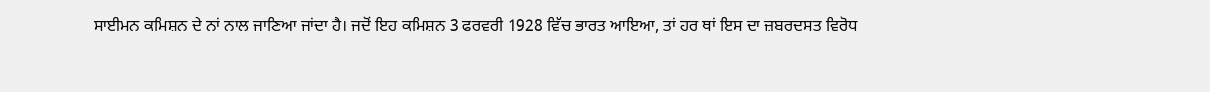ਸਾਈਮਨ ਕਮਿਸ਼ਨ ਦੇ ਨਾਂ ਨਾਲ ਜਾਣਿਆ ਜਾਂਦਾ ਹੈ। ਜਦੋਂ ਇਹ ਕਮਿਸ਼ਨ 3 ਫਰਵਰੀ 1928 ਵਿੱਚ ਭਾਰਤ ਆਇਆ, ਤਾਂ ਹਰ ਥਾਂ ਇਸ ਦਾ ਜ਼ਬਰਦਸਤ ਵਿਰੋਧ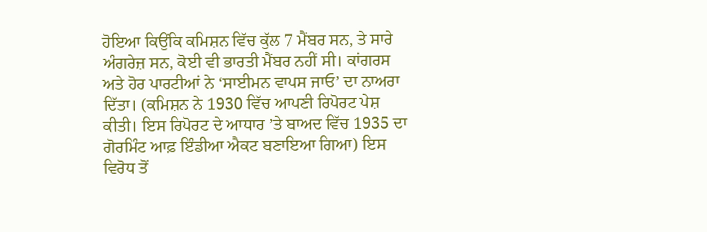ਹੋਇਆ ਕਿਉਂਕਿ ਕਮਿਸ਼ਨ ਵਿੱਚ ਕੁੱਲ 7 ਮੈਂਬਰ ਸਨ, ਤੇ ਸਾਰੇ ਅੰਗਰੇਜ਼ ਸਨ, ਕੋਈ ਵੀ ਭਾਰਤੀ ਮੈਂਬਰ ਨਹੀਂ ਸੀ। ਕਾਂਗਰਸ ਅਤੇ ਹੋਰ ਪਾਰਟੀਆਂ ਨੇ ‘ਸਾਈਮਨ ਵਾਪਸ ਜਾਓ’ ਦਾ ਨਾਅਰਾ ਦਿੱਤਾ। (ਕਮਿਸ਼ਨ ਨੇ 1930 ਵਿੱਚ ਆਪਣੀ ਰਿਪੋਰਟ ਪੇਸ਼ ਕੀਤੀ। ਇਸ ਰਿਪੋਰਟ ਦੇ ਆਧਾਰ ’ਤੇ ਬਾਅਦ ਵਿੱਚ 1935 ਦਾ ਗੋਰਮਿੰਟ ਆਫ਼ ਇੰਡੀਆ ਐਕਟ ਬਣਾਇਆ ਗਿਆ) ਇਸ ਵਿਰੋਧ ਤੋਂ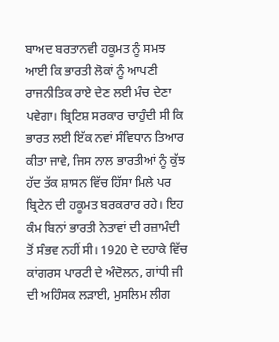ਬਾਅਦ ਬਰਤਾਨਵੀ ਹਕੂਮਤ ਨੂੰ ਸਮਝ ਆਈ ਕਿ ਭਾਰਤੀ ਲੋਕਾਂ ਨੂੰ ਆਪਣੀ ਰਾਜਨੀਤਿਕ ਰਾਏ ਦੇਣ ਲਈ ਮੰਚ ਦੇਣਾ ਪਵੇਗਾ। ਬ੍ਰਿਟਿਸ਼ ਸਰਕਾਰ ਚਾਹੁੰਦੀ ਸੀ ਕਿ ਭਾਰਤ ਲਈ ਇੱਕ ਨਵਾਂ ਸੰਵਿਧਾਨ ਤਿਆਰ ਕੀਤਾ ਜਾਵੇ, ਜਿਸ ਨਾਲ ਭਾਰਤੀਆਂ ਨੂੰ ਕੁੱਝ ਹੱਦ ਤੱਕ ਸ਼ਾਸਨ ਵਿੱਚ ਹਿੱਸਾ ਮਿਲੇ ਪਰ ਬ੍ਰਿਟੇਨ ਦੀ ਹਕੂਮਤ ਬਰਕਰਾਰ ਰਹੇ। ਇਹ ਕੰਮ ਬਿਨਾਂ ਭਾਰਤੀ ਨੇਤਾਵਾਂ ਦੀ ਰਜ਼ਾਮੰਦੀ ਤੋਂ ਸੰਭਵ ਨਹੀਂ ਸੀ। 1920 ਦੇ ਦਹਾਕੇ ਵਿੱਚ ਕਾਂਗਰਸ ਪਾਰਟੀ ਦੇ ਅੰਦੋਲਨ, ਗਾਂਧੀ ਜੀ ਦੀ ਅਹਿੰਸਕ ਲੜਾਈ, ਮੁਸਲਿਮ ਲੀਗ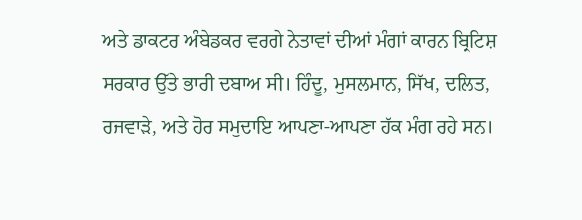ਅਤੇ ਡਾਕਟਰ ਅੰਬੇਡਕਰ ਵਰਗੇ ਨੇਤਾਵਾਂ ਦੀਆਂ ਮੰਗਾਂ ਕਾਰਨ ਬ੍ਰਿਟਿਸ਼ ਸਰਕਾਰ ਉੱਤੇ ਭਾਰੀ ਦਬਾਅ ਸੀ। ਹਿੰਦੂ, ਮੁਸਲਮਾਨ, ਸਿੱਖ, ਦਲਿਤ, ਰਜਵਾੜੇ, ਅਤੇ ਹੋਰ ਸਮੁਦਾਇ ਆਪਣਾ-ਆਪਣਾ ਹੱਕ ਮੰਗ ਰਹੇ ਸਨ।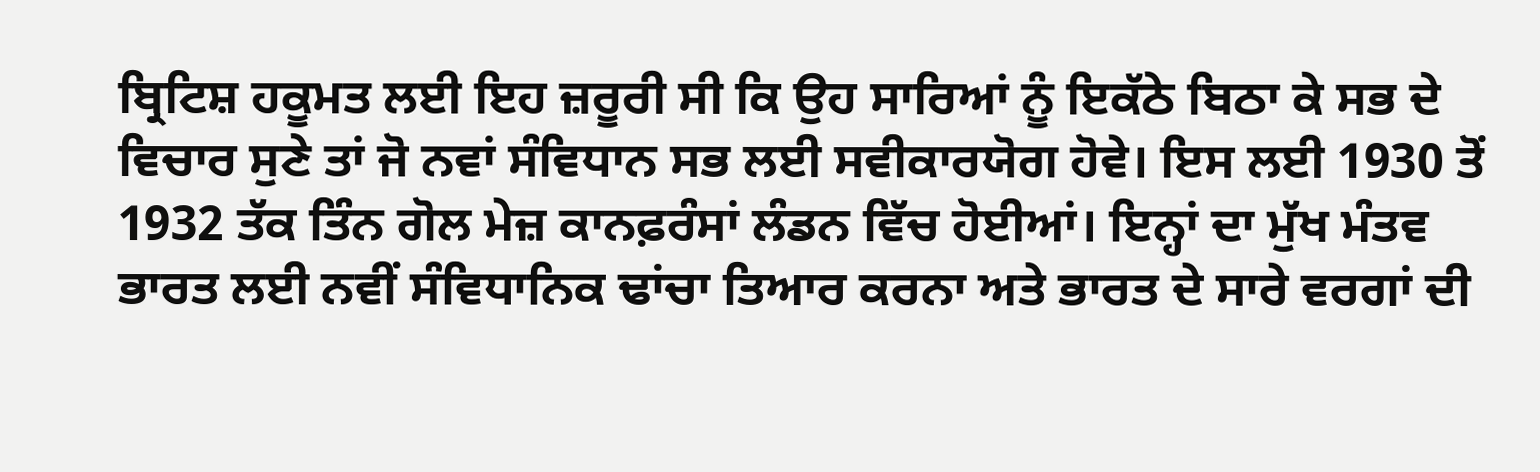ਬ੍ਰਿਟਿਸ਼ ਹਕੂਮਤ ਲਈ ਇਹ ਜ਼ਰੂਰੀ ਸੀ ਕਿ ਉਹ ਸਾਰਿਆਂ ਨੂੰ ਇਕੱਠੇ ਬਿਠਾ ਕੇ ਸਭ ਦੇ ਵਿਚਾਰ ਸੁਣੇ ਤਾਂ ਜੋ ਨਵਾਂ ਸੰਵਿਧਾਨ ਸਭ ਲਈ ਸਵੀਕਾਰਯੋਗ ਹੋਵੇ। ਇਸ ਲਈ 1930 ਤੋਂ 1932 ਤੱਕ ਤਿੰਨ ਗੋਲ ਮੇਜ਼ ਕਾਨਫ਼ਰੰਸਾਂ ਲੰਡਨ ਵਿੱਚ ਹੋਈਆਂ। ਇਨ੍ਹਾਂ ਦਾ ਮੁੱਖ ਮੰਤਵ ਭਾਰਤ ਲਈ ਨਵੀਂ ਸੰਵਿਧਾਨਿਕ ਢਾਂਚਾ ਤਿਆਰ ਕਰਨਾ ਅਤੇ ਭਾਰਤ ਦੇ ਸਾਰੇ ਵਰਗਾਂ ਦੀ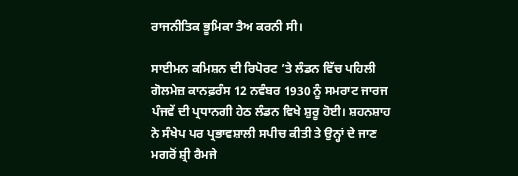ਰਾਜਨੀਤਿਕ ਭੂਮਿਕਾ ਤੈਅ ਕਰਨੀ ਸੀ।

ਸਾਈਮਨ ਕਮਿਸ਼ਨ ਦੀ ਰਿਪੋਰਟ ’ਤੇ ਲੰਡਨ ਵਿੱਚ ਪਹਿਲੀ ਗੋਲਮੇਜ਼ ਕਾਨਫ਼ਰੰਸ 12 ਨਵੰਬਰ 1930 ਨੂੰ ਸਮਰਾਟ ਜਾਰਜ ਪੰਜਵੇਂ ਦੀ ਪ੍ਰਧਾਨਗੀ ਹੇਠ ਲੰਡਨ ਵਿਖੇ ਸ਼ੁਰੂ ਹੋਈ। ਸ਼ਹਨਸ਼ਾਹ ਨੇ ਸੰਖੇਪ ਪਰ ਪ੍ਰਭਾਵਸ਼ਾਲੀ ਸਪੀਚ ਕੀਤੀ ਤੇ ਉਨ੍ਹਾਂ ਦੇ ਜਾਣ ਮਗਰੋਂ ਸ਼੍ਰੀ ਰੈਮਜੇ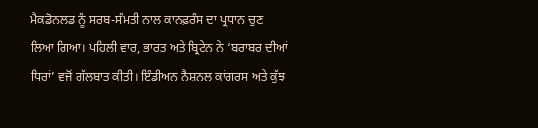ਮੈਕਡੋਨਲਡ ਨੂੰ ਸਰਬ-ਸੰਮਤੀ ਨਾਲ ਕਾਨਫ਼ਰੰਸ ਦਾ ਪ੍ਰਧਾਨ ਚੁਣ ਲਿਆ ਗਿਆ। ਪਹਿਲੀ ਵਾਰ, ਭਾਰਤ ਅਤੇ ਬ੍ਰਿਟੇਨ ਨੇ ‘ਬਰਾਬਰ ਦੀਆਂ ਧਿਰਾਂ’ ਵਜੋਂ ਗੱਲਬਾਤ ਕੀਤੀ। ਇੰਡੀਅਨ ਨੈਸ਼ਨਲ ਕਾਂਗਰਸ ਅਤੇ ਕੁੱਝ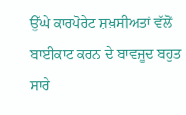ਉੱਘੇ ਕਾਰਪੋਰੇਟ ਸ਼ਖ਼ਸੀਅਤਾਂ ਵੱਲੋਂ ਬਾਈਕਾਟ ਕਰਨ ਦੇ ਬਾਵਜੂਦ ਬਹੁਤ ਸਾਰੇ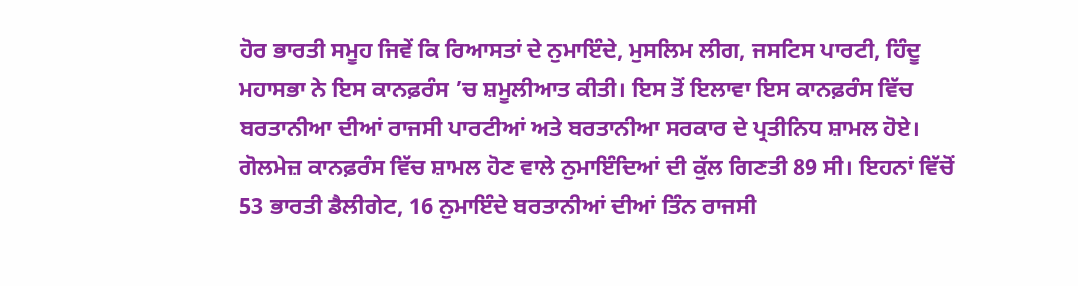ਹੋਰ ਭਾਰਤੀ ਸਮੂਹ ਜਿਵੇਂ ਕਿ ਰਿਆਸਤਾਂ ਦੇ ਨੁਮਾਇੰਦੇ, ਮੁਸਲਿਮ ਲੀਗ, ਜਸਟਿਸ ਪਾਰਟੀ, ਹਿੰਦੂ ਮਹਾਸਭਾ ਨੇ ਇਸ ਕਾਨਫ਼ਰੰਸ ’ਚ ਸ਼ਮੂਲੀਆਤ ਕੀਤੀ। ਇਸ ਤੋਂ ਇਲਾਵਾ ਇਸ ਕਾਨਫ਼ਰੰਸ ਵਿੱਚ ਬਰਤਾਨੀਆ ਦੀਆਂ ਰਾਜਸੀ ਪਾਰਟੀਆਂ ਅਤੇ ਬਰਤਾਨੀਆ ਸਰਕਾਰ ਦੇ ਪ੍ਰਤੀਨਿਧ ਸ਼ਾਮਲ ਹੋਏ। ਗੋਲਮੇਜ਼ ਕਾਨਫ਼ਰੰਸ ਵਿੱਚ ਸ਼ਾਮਲ ਹੋਣ ਵਾਲੇ ਨੁਮਾਇੰਦਿਆਂ ਦੀ ਕੁੱਲ ਗਿਣਤੀ 89 ਸੀ। ਇਹਨਾਂ ਵਿੱਚੋਂ 53 ਭਾਰਤੀ ਡੈਲੀਗੇਟ, 16 ਨੁਮਾਇੰਦੇ ਬਰਤਾਨੀਆਂ ਦੀਆਂ ਤਿੰਨ ਰਾਜਸੀ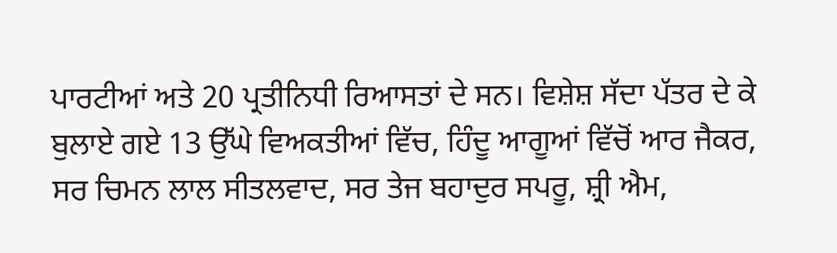ਪਾਰਟੀਆਂ ਅਤੇ 20 ਪ੍ਰਤੀਨਿਧੀ ਰਿਆਸਤਾਂ ਦੇ ਸਨ। ਵਿਸ਼ੇਸ਼ ਸੱਦਾ ਪੱਤਰ ਦੇ ਕੇ ਬੁਲਾਏ ਗਏ 13 ਉੱਘੇ ਵਿਅਕਤੀਆਂ ਵਿੱਚ, ਹਿੰਦੂ ਆਗੂਆਂ ਵਿੱਚੋਂ ਆਰ ਜੈਕਰ, ਸਰ ਚਿਮਨ ਲਾਲ ਸੀਤਲਵਾਦ, ਸਰ ਤੇਜ ਬਹਾਦੁਰ ਸਪਰੂ, ਸ਼੍ਰੀ ਐਮ,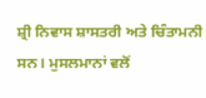ਸ਼੍ਰੀ ਨਿਵਾਸ ਸ਼ਾਸਤਰੀ ਅਤੇ ਚਿੰਤਾਮਨੀ ਸਨ। ਮੁਸਲਮਾਨਾਂ ਵਲੋਂ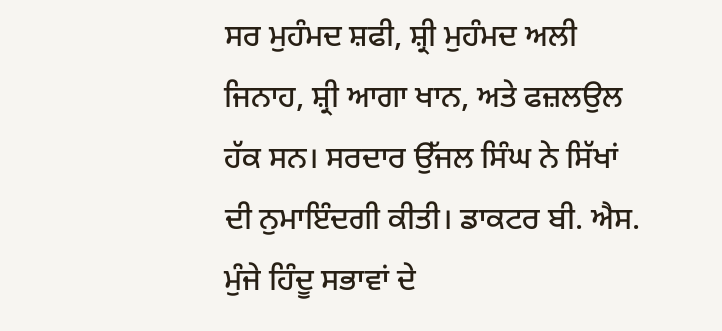ਸਰ ਮੁਹੰਮਦ ਸ਼ਫੀ, ਸ਼੍ਰੀ ਮੁਹੰਮਦ ਅਲੀ ਜਿਨਾਹ, ਸ਼੍ਰੀ ਆਗਾ ਖਾਨ, ਅਤੇ ਫਜ਼ਲਉਲ ਹੱਕ ਸਨ। ਸਰਦਾਰ ਉੱਜਲ ਸਿੰਘ ਨੇ ਸਿੱਖਾਂ ਦੀ ਨੁਮਾਇੰਦਗੀ ਕੀਤੀ। ਡਾਕਟਰ ਬੀ. ਐਸ. ਮੁੰਜੇ ਹਿੰਦੂ ਸਭਾਵਾਂ ਦੇ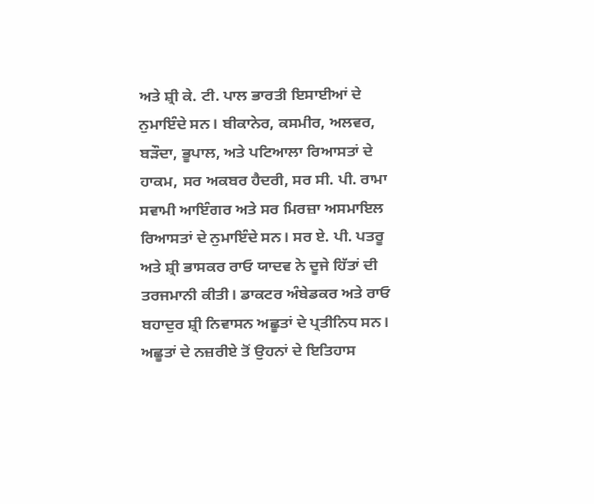ਅਤੇ ਸ਼੍ਰੀ ਕੇ. ਟੀ. ਪਾਲ ਭਾਰਤੀ ਇਸਾਈਆਂ ਦੇ ਨੁਮਾਇੰਦੇ ਸਨ। ਬੀਕਾਨੇਰ, ਕਸਮੀਰ, ਅਲਵਰ, ਬੜੌਦਾ, ਭੂਪਾਲ, ਅਤੇ ਪਟਿਆਲਾ ਰਿਆਸਤਾਂ ਦੇ ਹਾਕਮ, ਸਰ ਅਕਬਰ ਹੈਦਰੀ, ਸਰ ਸੀ. ਪੀ. ਰਾਮਾ ਸਵਾਮੀ ਆਇੰਗਰ ਅਤੇ ਸਰ ਮਿਰਜ਼ਾ ਅਸਮਾਇਲ ਰਿਆਸਤਾਂ ਦੇ ਨੁਮਾਇੰਦੇ ਸਨ। ਸਰ ਏ. ਪੀ. ਪਤਰੂ ਅਤੇ ਸ਼੍ਰੀ ਭਾਸਕਰ ਰਾਓ ਯਾਦਵ ਨੇ ਦੂਜੇ ਹਿੱਤਾਂ ਦੀ ਤਰਜਮਾਨੀ ਕੀਤੀ। ਡਾਕਟਰ ਅੰਬੇਡਕਰ ਅਤੇ ਰਾਓ ਬਹਾਦੁਰ ਸ਼੍ਰੀ ਨਿਵਾਸਨ ਅਛੂਤਾਂ ਦੇ ਪ੍ਰਤੀਨਿਧ ਸਨ। ਅਛੂਤਾਂ ਦੇ ਨਜ਼ਰੀਏ ਤੋਂ ਉਹਨਾਂ ਦੇ ਇਤਿਹਾਸ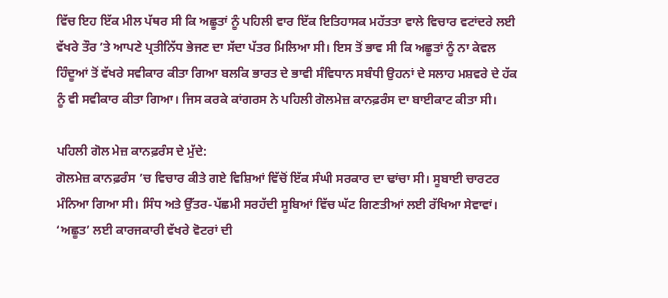ਵਿੱਚ ਇਹ ਇੱਕ ਮੀਲ ਪੱਥਰ ਸੀ ਕਿ ਅਛੂਤਾਂ ਨੂੰ ਪਹਿਲੀ ਵਾਰ ਇੱਕ ਇਤਿਹਾਸਕ ਮਹੱਤਤਾ ਵਾਲੇ ਵਿਚਾਰ ਵਟਾਂਦਰੇ ਲਈ ਵੱਖਰੇ ਤੌਰ ’ਤੇ ਆਪਣੇ ਪ੍ਰਤੀਨਿੱਧ ਭੇਜਣ ਦਾ ਸੱਦਾ ਪੱਤਰ ਮਿਲਿਆ ਸੀ। ਇਸ ਤੋਂ ਭਾਵ ਸੀ ਕਿ ਅਛੂਤਾਂ ਨੂੰ ਨਾ ਕੇਵਲ ਹਿੰਦੂਆਂ ਤੋਂ ਵੱਖਰੇ ਸਵੀਕਾਰ ਕੀਤਾ ਗਿਆ ਬਲਕਿ ਭਾਰਤ ਦੇ ਭਾਵੀ ਸੰਵਿਧਾਨ ਸਬੰਧੀ ਉਹਨਾਂ ਦੇ ਸਲਾਹ ਮਸ਼ਵਰੇ ਦੇ ਹੱਕ ਨੂੰ ਵੀ ਸਵੀਕਾਰ ਕੀਤਾ ਗਿਆ। ਜਿਸ ਕਰਕੇ ਕਾਂਗਰਸ ਨੇ ਪਹਿਲੀ ਗੋਲਮੇਜ਼ ਕਾਨਫ਼ਰੰਸ ਦਾ ਬਾਈਕਾਟ ਕੀਤਾ ਸੀ।

ਪਹਿਲੀ ਗੋਲ ਮੇਜ਼ ਕਾਨਫ਼ਰੰਸ ਦੇ ਮੁੱਦੇ:
ਗੋਲਮੇਜ਼ ਕਾਨਫ਼ਰੰਸ ’ਚ ਵਿਚਾਰ ਕੀਤੇ ਗਏ ਵਿਸ਼ਿਆਂ ਵਿੱਚੋਂ ਇੱਕ ਸੰਘੀ ਸਰਕਾਰ ਦਾ ਢਾਂਚਾ ਸੀ। ਸੂਬਾਈ ਚਾਰਟਰ ਮੰਨਿਆ ਗਿਆ ਸੀ। ਸਿੰਧ ਅਤੇ ਉੱਤਰ-ਪੱਛਮੀ ਸਰਹੱਦੀ ਸੂਬਿਆਂ ਵਿੱਚ ਘੱਟ ਗਿਣਤੀਆਂ ਲਈ ਰੱਖਿਆ ਸੇਵਾਵਾਂ। ‘ਅਛੂਤ’ ਲਈ ਕਾਰਜਕਾਰੀ ਵੱਖਰੇ ਵੋਟਰਾਂ ਦੀ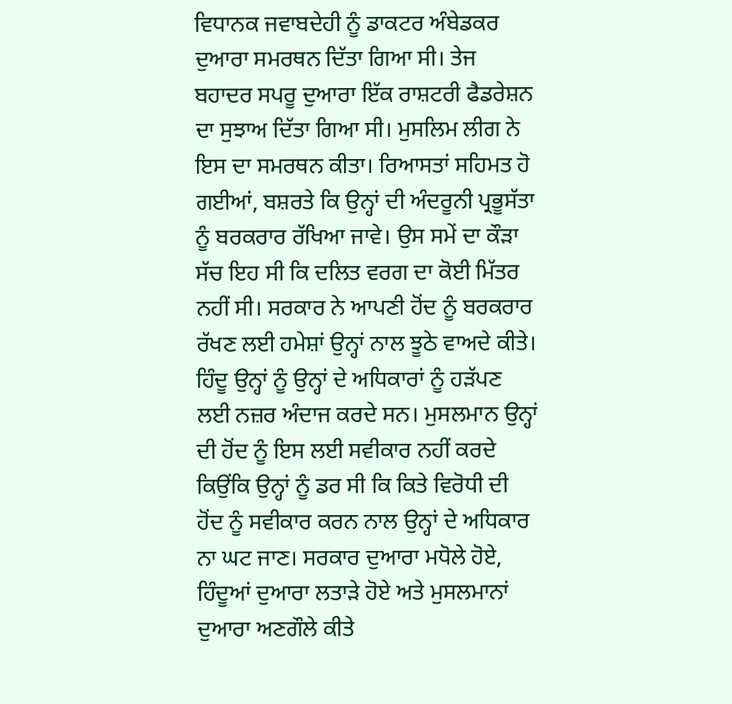ਵਿਧਾਨਕ ਜਵਾਬਦੇਹੀ ਨੂੰ ਡਾਕਟਰ ਅੰਬੇਡਕਰ ਦੁਆਰਾ ਸਮਰਥਨ ਦਿੱਤਾ ਗਿਆ ਸੀ। ਤੇਜ ਬਹਾਦਰ ਸਪਰੂ ਦੁਆਰਾ ਇੱਕ ਰਾਸ਼ਟਰੀ ਫੈਡਰੇਸ਼ਨ ਦਾ ਸੁਝਾਅ ਦਿੱਤਾ ਗਿਆ ਸੀ। ਮੁਸਲਿਮ ਲੀਗ ਨੇ ਇਸ ਦਾ ਸਮਰਥਨ ਕੀਤਾ। ਰਿਆਸਤਾਂ ਸਹਿਮਤ ਹੋ ਗਈਆਂ, ਬਸ਼ਰਤੇ ਕਿ ਉਨ੍ਹਾਂ ਦੀ ਅੰਦਰੂਨੀ ਪ੍ਰਭੂਸੱਤਾ ਨੂੰ ਬਰਕਰਾਰ ਰੱਖਿਆ ਜਾਵੇ। ਉਸ ਸਮੇਂ ਦਾ ਕੌੜਾ ਸੱਚ ਇਹ ਸੀ ਕਿ ਦਲਿਤ ਵਰਗ ਦਾ ਕੋਈ ਮਿੱਤਰ ਨਹੀਂ ਸੀ। ਸਰਕਾਰ ਨੇ ਆਪਣੀ ਹੋਂਦ ਨੂੰ ਬਰਕਰਾਰ ਰੱਖਣ ਲਈ ਹਮੇਸ਼ਾਂ ਉਨ੍ਹਾਂ ਨਾਲ ਝੂਠੇ ਵਾਅਦੇ ਕੀਤੇ। ਹਿੰਦੂ ਉਨ੍ਹਾਂ ਨੂੰ ਉਨ੍ਹਾਂ ਦੇ ਅਧਿਕਾਰਾਂ ਨੂੰ ਹੜੱਪਣ ਲਈ ਨਜ਼ਰ ਅੰਦਾਜ ਕਰਦੇ ਸਨ। ਮੁਸਲਮਾਨ ਉਨ੍ਹਾਂ ਦੀ ਹੋਂਦ ਨੂੰ ਇਸ ਲਈ ਸਵੀਕਾਰ ਨਹੀਂ ਕਰਦੇ ਕਿਉਂਕਿ ਉਨ੍ਹਾਂ ਨੂੰ ਡਰ ਸੀ ਕਿ ਕਿਤੇ ਵਿਰੋਧੀ ਦੀ ਹੋਂਦ ਨੂੰ ਸਵੀਕਾਰ ਕਰਨ ਨਾਲ ਉਨ੍ਹਾਂ ਦੇ ਅਧਿਕਾਰ ਨਾ ਘਟ ਜਾਣ। ਸਰਕਾਰ ਦੁਆਰਾ ਮਧੋਲੇ ਹੋਏ, ਹਿੰਦੂਆਂ ਦੁਆਰਾ ਲਤਾੜੇ ਹੋਏ ਅਤੇ ਮੁਸਲਮਾਨਾਂ ਦੁਆਰਾ ਅਣਗੌਲੇ ਕੀਤੇ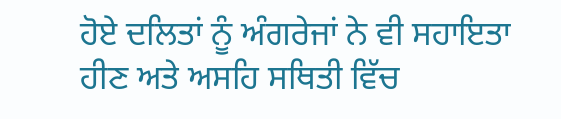ਹੋਏ ਦਲਿਤਾਂ ਨੂੰ ਅੰਗਰੇਜਾਂ ਨੇ ਵੀ ਸਹਾਇਤਾ ਹੀਣ ਅਤੇ ਅਸਹਿ ਸਥਿਤੀ ਵਿੱਚ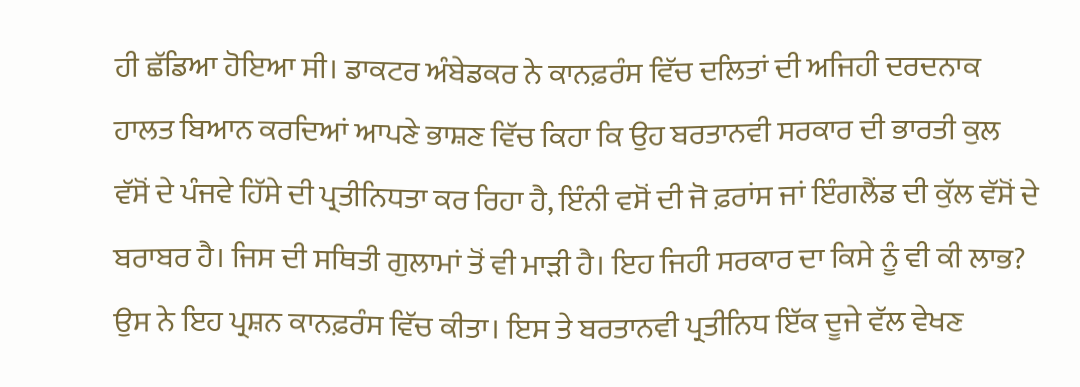ਹੀ ਛੱਡਿਆ ਹੋਇਆ ਸੀ। ਡਾਕਟਰ ਅੰਬੇਡਕਰ ਨੇ ਕਾਨਫ਼ਰੰਸ ਵਿੱਚ ਦਲਿਤਾਂ ਦੀ ਅਜਿਹੀ ਦਰਦਨਾਕ ਹਾਲਤ ਬਿਆਨ ਕਰਦਿਆਂ ਆਪਣੇ ਭਾਸ਼ਣ ਵਿੱਚ ਕਿਹਾ ਕਿ ਉਹ ਬਰਤਾਨਵੀ ਸਰਕਾਰ ਦੀ ਭਾਰਤੀ ਕੁਲ ਵੱਸੋਂ ਦੇ ਪੰਜਵੇ ਹਿੱਸੇ ਦੀ ਪ੍ਰਤੀਨਿਧਤਾ ਕਰ ਰਿਹਾ ਹੈ, ਇੰਨੀ ਵਸੋਂ ਦੀ ਜੋ ਫ਼ਰਾਂਸ ਜਾਂ ਇੰਗਲੈਂਡ ਦੀ ਕੁੱਲ ਵੱਸੋਂ ਦੇ ਬਰਾਬਰ ਹੈ। ਜਿਸ ਦੀ ਸਥਿਤੀ ਗੁਲਾਮਾਂ ਤੋਂ ਵੀ ਮਾੜੀ ਹੈ। ਇਹ ਜਿਹੀ ਸਰਕਾਰ ਦਾ ਕਿਸੇ ਨੂੰ ਵੀ ਕੀ ਲਾਭ? ਉਸ ਨੇ ਇਹ ਪ੍ਰਸ਼ਨ ਕਾਨਫ਼ਰੰਸ ਵਿੱਚ ਕੀਤਾ। ਇਸ ਤੇ ਬਰਤਾਨਵੀ ਪ੍ਰਤੀਨਿਧ ਇੱਕ ਦੂਜੇ ਵੱਲ ਵੇਖਣ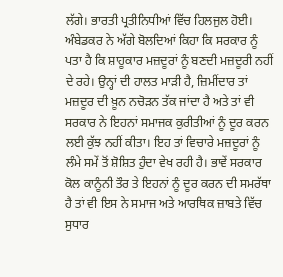ਲੱਗੇ। ਭਾਰਤੀ ਪ੍ਰਤੀਨਿਧੀਆਂ ਵਿੱਚ ਹਿਲਜੁਲ ਹੋਈ। ਅੰਬੇਡਕਰ ਨੇ ਅੱਗੇ ਬੋਲਦਿਆਂ ਕਿਹਾ ਕਿ ਸਰਕਾਰ ਨੂੰ ਪਤਾ ਹੈ ਕਿ ਸ਼ਾਹੂਕਾਰ ਮਜ਼ਦੂਰਾਂ ਨੂੰ ਬਣਦੀ ਮਜ਼ਦੂਰੀ ਨਹੀਂ ਦੇ ਰਹੇ। ਉਨ੍ਹਾਂ ਦੀ ਹਾਲਤ ਮਾੜੀ ਹੈ, ਜ਼ਿਮੀਂਦਾਰ ਤਾਂ ਮਜ਼ਦੂਰ ਦੀ ਖ਼ੂਨ ਨਚੋੜਨ ਤੱਕ ਜਾਂਦਾ ਹੈ ਅਤੇ ਤਾਂ ਵੀ ਸਰਕਾਰ ਨੇ ਇਹਨਾਂ ਸਮਾਜਕ ਕੁਰੀਤੀਆਂ ਨੂੰ ਦੂਰ ਕਰਨ ਲਈ ਕੁੱਝ ਨਹੀਂ ਕੀਤਾ। ਇਹ ਤਾਂ ਵਿਚਾਰੇ ਮਜ਼ਦੂਰਾਂ ਨੂੰ ਲੰਮੇ ਸਮੇਂ ਤੋਂ ਸ਼ੋਸ਼ਿਤ ਹੁੰਦਾ ਵੇਖ ਰਹੀ ਹੈ। ਭਾਵੇਂ ਸਰਕਾਰ ਕੋਲ ਕਾਨੂੰਨੀ ਤੌਰ ਤੇ ਇਹਨਾਂ ਨੂੰ ਦੂਰ ਕਰਨ ਦੀ ਸਮਰੱਥਾ ਹੈ ਤਾਂ ਵੀ ਇਸ ਨੇ ਸਮਾਜ ਅਤੇ ਆਰਥਿਕ ਜ਼ਾਬਤੇ ਵਿੱਚ ਸੁਧਾਰ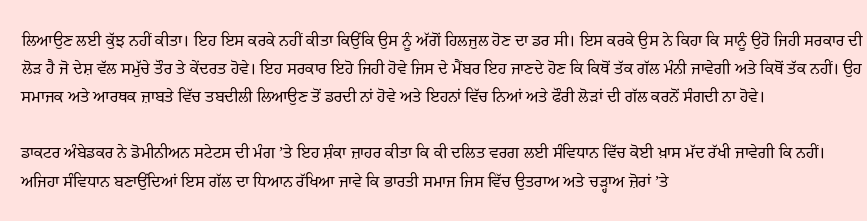ਲਿਆਉਣ ਲਈ ਕੁੱਝ ਨਹੀਂ ਕੀਤਾ। ਇਹ ਇਸ ਕਰਕੇ ਨਹੀਂ ਕੀਤਾ ਕਿਉਂਕਿ ਉਸ ਨੂੰ ਅੱਗੋਂ ਹਿਲਜੁਲ ਹੋਣ ਦਾ ਡਰ ਸੀ। ਇਸ ਕਰਕੇ ਉਸ ਨੇ ਕਿਹਾ ਕਿ ਸਾਨੂੰ ਉਹੋ ਜਿਹੀ ਸਰਕਾਰ ਦੀ ਲੋੜ ਹੈ ਜੋ ਦੇਸ਼ ਵੱਲ ਸਮੁੱਚੇ ਤੌਰ ਤੇ ਕੇਂਦਰਤ ਹੋਵੇ। ਇਹ ਸਰਕਾਰ ਇਹੋ ਜਿਹੀ ਹੋਵੇ ਜਿਸ ਦੇ ਮੈਂਬਰ ਇਹ ਜਾਣਦੇ ਹੋਣ ਕਿ ਕਿਥੋਂ ਤੱਕ ਗੱਲ ਮੰਨੀ ਜਾਵੇਗੀ ਅਤੇ ਕਿਥੋਂ ਤੱਕ ਨਹੀਂ। ਉਹ ਸਮਾਜਕ ਅਤੇ ਆਰਥਕ ਜ਼ਾਬਤੇ ਵਿੱਚ ਤਬਦੀਲੀ ਲਿਆਉਣ ਤੋਂ ਡਰਦੀ ਨਾਂ ਹੋਵੇ ਅਤੇ ਇਹਨਾਂ ਵਿੱਚ ਨਿਆਂ ਅਤੇ ਫੌਰੀ ਲੋੜਾਂ ਦੀ ਗੱਲ ਕਰਨੋਂ ਸੰਗਦੀ ਨਾ ਹੋਵੇ।

ਡਾਕਟਰ ਅੰਬੇਡਕਰ ਨੇ ਡੋਮੀਨੀਅਨ ਸਟੇਟਸ ਦੀ ਮੰਗ ’ਤੇ ਇਹ ਸ਼ੰਕਾ ਜ਼ਾਹਰ ਕੀਤਾ ਕਿ ਕੀ ਦਲਿਤ ਵਰਗ ਲਈ ਸੰਵਿਧਾਨ ਵਿੱਚ ਕੋਈ ਖ਼ਾਸ ਮੱਦ ਰੱਖੀ ਜਾਵੇਗੀ ਕਿ ਨਹੀਂ। ਅਜਿਹਾ ਸੰਵਿਧਾਨ ਬਣਾਉਂਦਿਆਂ ਇਸ ਗੱਲ ਦਾ ਧਿਆਨ ਰੱਖਿਆ ਜਾਵੇ ਕਿ ਭਾਰਤੀ ਸਮਾਜ ਜਿਸ ਵਿੱਚ ਉਤਰਾਅ ਅਤੇ ਚੜ੍ਹਾਅ ਜ਼ੋਰਾਂ ’ਤੇ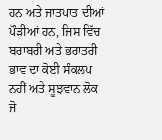ਹਨ ਅਤੇ ਜਾਤਪਾਤ ਦੀਆਂ ਪੌੜੀਆਂ ਹਨ, ਜਿਸ ਵਿੱਚ ਬਰਾਬਰੀ ਅਤੇ ਭਰਾਤਰੀ ਭਾਵ ਦਾ ਕੋਈ ਸੰਕਲਪ ਨਹੀਂ ਅਤੇ ਸੂਝਵਾਨ ਲੋਕ ਜੋ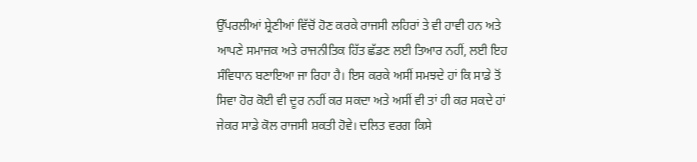ਉੱਪਰਲੀਆਂ ਸ਼੍ਰੇਣੀਆਂ ਵਿੱਚੋਂ ਹੋਣ ਕਰਕੇ ਰਾਜਸੀ ਲਹਿਰਾਂ ਤੇ ਵੀ ਹਾਵੀ ਹਨ ਅਤੇ ਆਪਣੇ ਸਮਾਜਕ ਅਤੇ ਰਾਜਨੀਤਿਕ ਹਿੱਤ ਛੱਡਣ ਲਈ ਤਿਆਰ ਨਹੀਂ, ਲਈ ਇਹ ਸੰਵਿਧਾਨ ਬਣਾਇਆ ਜਾ ਰਿਹਾ ਹੈ। ਇਸ ਕਰਕੇ ਅਸੀਂ ਸਮਝਦੇ ਹਾਂ ਕਿ ਸਾਡੇ ਤੋਂ ਸਿਵਾ ਹੋਰ ਕੋਈ ਵੀ ਦੂਰ ਨਹੀਂ ਕਰ ਸਕਦਾ ਅਤੇ ਅਸੀਂ ਵੀ ਤਾਂ ਹੀ ਕਰ ਸਕਦੇ ਹਾਂ ਜੇਕਰ ਸਾਡੇ ਕੋਲ ਰਾਜਸੀ ਸ਼ਕਤੀ ਹੋਵੇ। ਦਲਿਤ ਵਰਗ ਕਿਸੇ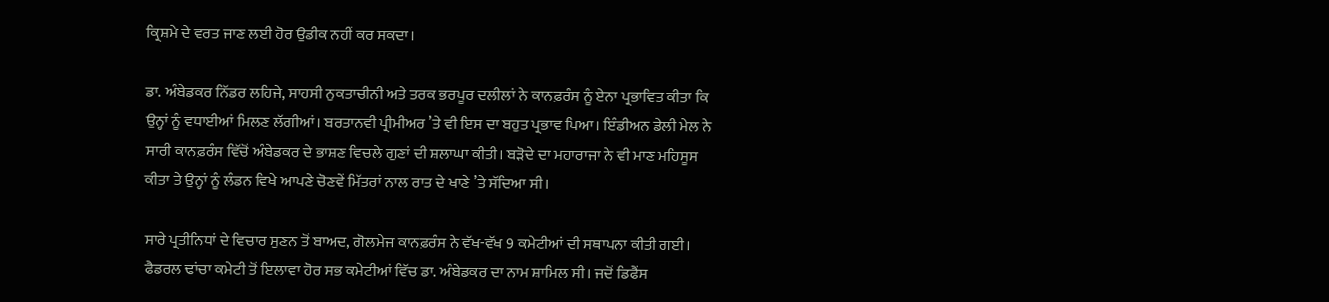ਕ੍ਰਿਸ਼ਮੇ ਦੇ ਵਰਤ ਜਾਣ ਲਈ ਹੋਰ ਉਡੀਕ ਨਹੀਂ ਕਰ ਸਕਦਾ।

ਡਾ. ਅੰਬੇਡਕਰ ਨਿੱਡਰ ਲਹਿਜੇ, ਸਾਹਸੀ ਨੁਕਤਾਚੀਨੀ ਅਤੇ ਤਰਕ ਭਰਪੂਰ ਦਲੀਲਾਂ ਨੇ ਕਾਨਫ਼ਰੰਸ ਨੂੰ ਏਨਾ ਪ੍ਰਭਾਵਿਤ ਕੀਤਾ ਕਿ ਉਨ੍ਹਾਂ ਨੂੰ ਵਧਾਈਆਂ ਮਿਲਣ ਲੱਗੀਆਂ। ਬਰਤਾਨਵੀ ਪ੍ਰੀਮੀਅਰ ’ਤੇ ਵੀ ਇਸ ਦਾ ਬਹੁਤ ਪ੍ਰਭਾਵ ਪਿਆ। ਇੰਡੀਅਨ ਡੇਲੀ ਮੇਲ ਨੇ ਸਾਰੀ ਕਾਨਫ਼ਰੰਸ ਵਿੱਚੋਂ ਅੰਬੇਡਕਰ ਦੇ ਭਾਸ਼ਣ ਵਿਚਲੇ ਗੁਣਾਂ ਦੀ ਸ਼ਲਾਘਾ ਕੀਤੀ। ਬੜੋਦੇ ਦਾ ਮਹਾਰਾਜਾ ਨੇ ਵੀ ਮਾਣ ਮਹਿਸੂਸ ਕੀਤਾ ਤੇ ਉਨ੍ਹਾਂ ਨੂੰ ਲੰਡਨ ਵਿਖੇ ਆਪਣੇ ਚੋਣਵੇਂ ਮਿੱਤਰਾਂ ਨਾਲ ਰਾਤ ਦੇ ਖਾਣੇ ’ਤੇ ਸੱਦਿਆ ਸੀ।

ਸਾਰੇ ਪ੍ਰਤੀਨਿਧਾਂ ਦੇ ਵਿਚਾਰ ਸੁਣਨ ਤੋਂ ਬਾਅਦ, ਗੋਲਮੇਜ ਕਾਨਫ਼ਰੰਸ ਨੇ ਵੱਖ-ਵੱਖ 9 ਕਮੇਟੀਆਂ ਦੀ ਸਥਾਪਨਾ ਕੀਤੀ ਗਈ। ਫੈਡਰਲ ਢਾਂਚਾ ਕਮੇਟੀ ਤੋਂ ਇਲਾਵਾ ਹੋਰ ਸਭ ਕਮੇਟੀਆਂ ਵਿੱਚ ਡਾ. ਅੰਬੇਡਕਰ ਦਾ ਨਾਮ ਸ਼ਾਮਿਲ ਸੀ। ਜਦੋਂ ਡਿਫੈਂਸ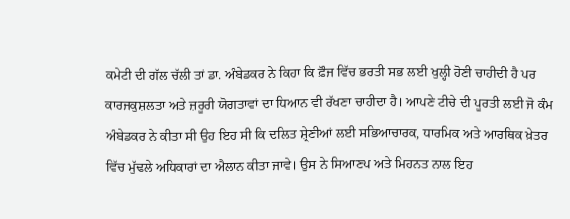ਕਮੇਟੀ ਦੀ ਗੱਲ ਚੱਲੀ ਤਾਂ ਡਾ. ਅੰਬੇਡਕਰ ਨੇ ਕਿਹਾ ਕਿ ਫ਼ੌਜ ਵਿੱਚ ਭਰਤੀ ਸਭ ਲਈ ਖੁਲ੍ਹੀ ਹੋਣੀ ਚਾਹੀਦੀ ਹੈ ਪਰ ਕਾਰਜਕੁਸ਼ਲਤਾ ਅਤੇ ਜ਼ਰੂਰੀ ਯੋਗਤਾਵਾਂ ਦਾ ਧਿਆਨ ਵੀ ਰੱਖਣਾ ਚਾਹੀਦਾ ਹੈ। ਆਪਣੇ ਟੀਚੇ ਦੀ ਪੂਰਤੀ ਲਈ ਜੋ ਕੰਮ ਅੰਬੇਡਕਰ ਨੇ ਕੀਤਾ ਸੀ ਉਹ ਇਹ ਸੀ ਕਿ ਦਲਿਤ ਸ਼੍ਰੇਣੀਆਂ ਲਈ ਸਭਿਆਚਾਰਕ, ਧਾਰਮਿਕ ਅਤੇ ਆਰਥਿਕ ਖ਼ੇਤਰ ਵਿੱਚ ਮੁੱਢਲੇ ਅਧਿਕਾਰਾਂ ਦਾ ਐਲਾਨ ਕੀਤਾ ਜਾਵੇ। ਉਸ ਨੇ ਸਿਆਣਪ ਅਤੇ ਮਿਹਨਤ ਨਾਲ ਇਹ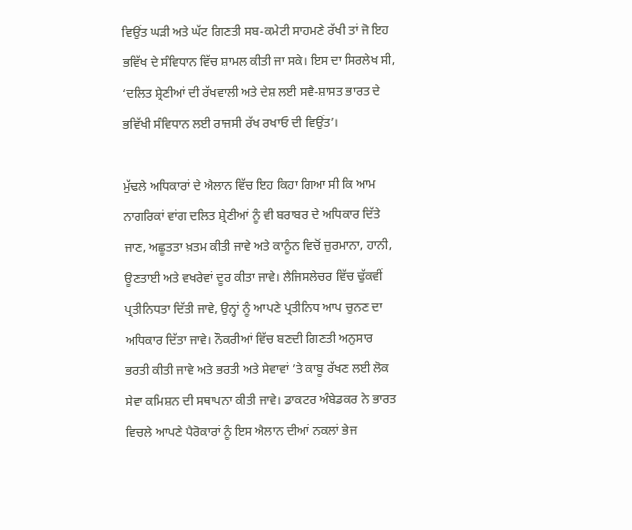ਵਿਉਂਤ ਘੜੀ ਅਤੇ ਘੱਟ ਗਿਣਤੀ ਸਬ-ਕਮੇਟੀ ਸਾਹਮਣੇ ਰੱਖੀ ਤਾਂ ਜੋ ਇਹ ਭਵਿੱਖ ਦੇ ਸੰਵਿਧਾਨ ਵਿੱਚ ਸ਼ਾਮਲ ਕੀਤੀ ਜਾ ਸਕੇ। ਇਸ ਦਾ ਸਿਰਲੇਖ ਸੀ, ‘ਦਲਿਤ ਸ਼੍ਰੇਣੀਆਂ ਦੀ ਰੱਖਵਾਲੀ ਅਤੇ ਦੇਸ਼ ਲਈ ਸਵੈ-ਸ਼ਾਸਤ ਭਾਰਤ ਦੇ ਭਵਿੱਖੀ ਸੰਵਿਧਾਨ ਲਈ ਰਾਜਸੀ ਰੱਖ ਰਖਾਓ ਦੀ ਵਿਉਂਤ’।

ਮੁੱਢਲੇ ਅਧਿਕਾਰਾਂ ਦੇ ਐਲਾਨ ਵਿੱਚ ਇਹ ਕਿਹਾ ਗਿਆ ਸੀ ਕਿ ਆਮ ਨਾਗਰਿਕਾਂ ਵਾਂਗ ਦਲਿਤ ਸ਼੍ਰੇਣੀਆਂ ਨੂੰ ਵੀ ਬਰਾਬਰ ਦੇ ਅਧਿਕਾਰ ਦਿੱਤੇ ਜਾਣ, ਅਛੂਤਤਾ ਖ਼ਤਮ ਕੀਤੀ ਜਾਵੇ ਅਤੇ ਕਾਨੂੰਨ ਵਿਚੋਂ ਜ਼ੁਰਮਾਨਾ, ਹਾਨੀ, ਊਣਤਾਈ ਅਤੇ ਵਖਰੇਵਾਂ ਦੂਰ ਕੀਤਾ ਜਾਵੇ। ਲੈਜਿਸਲੇਚਰ ਵਿੱਚ ਢੁੱਕਵੀਂ ਪ੍ਰਤੀਨਿਧਤਾ ਦਿੱਤੀ ਜਾਵੇ, ਉਨ੍ਹਾਂ ਨੂੰ ਆਪਣੇ ਪ੍ਰਤੀਨਿਧ ਆਪ ਚੁਨਣ ਦਾ ਅਧਿਕਾਰ ਦਿੱਤਾ ਜਾਵੇ। ਨੌਕਰੀਆਂ ਵਿੱਚ ਬਣਦੀ ਗਿਣਤੀ ਅਨੁਸਾਰ ਭਰਤੀ ਕੀਤੀ ਜਾਵੇ ਅਤੇ ਭਰਤੀ ਅਤੇ ਸੇਵਾਵਾਂ ’ਤੇ ਕਾਬੂ ਰੱਖਣ ਲਈ ਲੋਕ ਸੇਵਾ ਕਮਿਸ਼ਨ ਦੀ ਸਥਾਪਨਾ ਕੀਤੀ ਜਾਵੇ। ਡਾਕਟਰ ਅੰਬੇਡਕਰ ਨੇ ਭਾਰਤ ਵਿਚਲੇ ਆਪਣੇ ਪੈਰੋਕਾਰਾਂ ਨੂੰ ਇਸ ਐਲਾਨ ਦੀਆਂ ਨਕਲਾਂ ਭੇਜ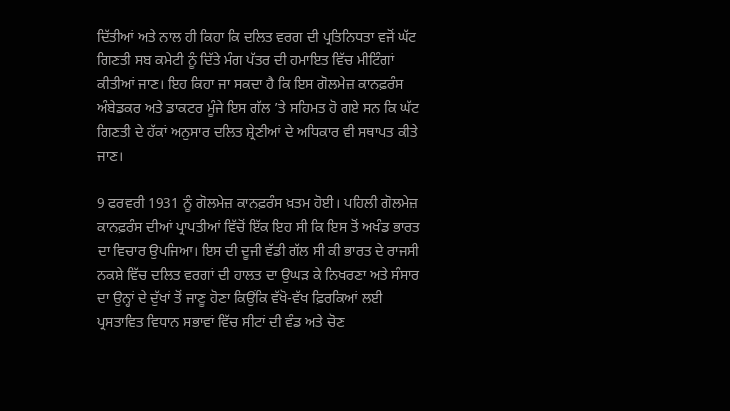ਦਿੱਤੀਆਂ ਅਤੇ ਨਾਲ ਹੀ ਕਿਹਾ ਕਿ ਦਲਿਤ ਵਰਗ ਦੀ ਪ੍ਰਤਿਨਿਧਤਾ ਵਜੋਂ ਘੱਟ ਗਿਣਤੀ ਸਬ ਕਮੇਟੀ ਨੂੰ ਦਿੱਤੇ ਮੰਗ ਪੱਤਰ ਦੀ ਹਮਾਇਤ ਵਿੱਚ ਮੀਟਿੰਗਾਂ ਕੀਤੀਆਂ ਜਾਣ। ਇਹ ਕਿਹਾ ਜਾ ਸਕਦਾ ਹੈ ਕਿ ਇਸ ਗੋਲਮੇਜ਼ ਕਾਨਫ਼ਰੰਸ ਅੰਬੇਡਕਰ ਅਤੇ ਡਾਕਟਰ ਮੂੰਜੇ ਇਸ ਗੱਲ ’ਤੇ ਸਹਿਮਤ ਹੋ ਗਏ ਸਨ ਕਿ ਘੱਟ ਗਿਣਤੀ ਦੇ ਹੱਕਾਂ ਅਨੁਸਾਰ ਦਲਿਤ ਸ਼੍ਰੇਣੀਆਂ ਦੇ ਅਧਿਕਾਰ ਵੀ ਸਥਾਪਤ ਕੀਤੇ ਜਾਣ।

9 ਫਰਵਰੀ 1931 ਨੂੰ ਗੋਲਮੇਜ਼ ਕਾਨਫ਼ਰੰਸ ਖ਼ਤਮ ਹੋਈ। ਪਹਿਲੀ ਗੋਲਮੇਜ਼ ਕਾਨਫ਼ਰੰਸ ਦੀਆਂ ਪ੍ਰਾਪਤੀਆਂ ਵਿੱਚੋਂ ਇੱਕ ਇਹ ਸੀ ਕਿ ਇਸ ਤੋਂ ਅਖੰਡ ਭਾਰਤ ਦਾ ਵਿਚਾਰ ਉਪਜਿਆ। ਇਸ ਦੀ ਦੂਜੀ ਵੱਡੀ ਗੱਲ ਸੀ ਕੀ ਭਾਰਤ ਦੇ ਰਾਜਸੀ ਨਕਸ਼ੇ ਵਿੱਚ ਦਲਿਤ ਵਰਗਾਂ ਦੀ ਹਾਲਤ ਦਾ ਉਘੜ ਕੇ ਨਿਖਰਣਾ ਅਤੇ ਸੰਸਾਰ ਦਾ ਉਨ੍ਹਾਂ ਦੇ ਦੁੱਖਾਂ ਤੋਂ ਜਾਣੂ ਹੋਣਾ ਕਿਉਂਕਿ ਵੱਖੋ-ਵੱਖ ਫ਼ਿਰਕਿਆਂ ਲਈ ਪ੍ਰਸਤਾਵਿਤ ਵਿਧਾਨ ਸਭਾਵਾਂ ਵਿੱਚ ਸੀਟਾਂ ਦੀ ਵੰਡ ਅਤੇ ਚੋਣ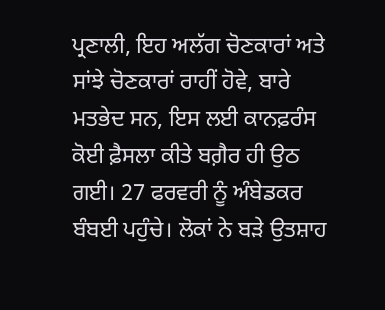ਪ੍ਰਣਾਲੀ, ਇਹ ਅਲੱਗ ਚੋਣਕਾਰਾਂ ਅਤੇ ਸਾਂਝੇ ਚੋਣਕਾਰਾਂ ਰਾਹੀਂ ਹੋਵੇ, ਬਾਰੇ ਮਤਭੇਦ ਸਨ, ਇਸ ਲਈ ਕਾਨਫ਼ਰੰਸ ਕੋਈ ਫ਼ੈਸਲਾ ਕੀਤੇ ਬਗ਼ੈਰ ਹੀ ਉਠ ਗਈ। 27 ਫਰਵਰੀ ਨੂੰ ਅੰਬੇਡਕਰ ਬੰਬਈ ਪਹੁੰਚੇ। ਲੋਕਾਂ ਨੇ ਬੜੇ ਉਤਸ਼ਾਹ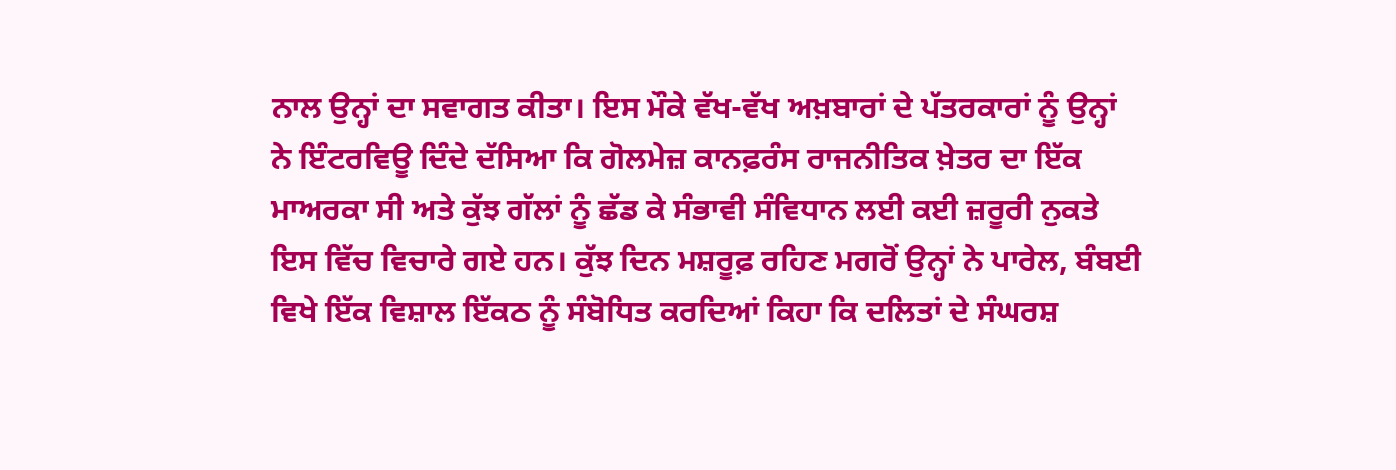ਨਾਲ ਉਨ੍ਹਾਂ ਦਾ ਸਵਾਗਤ ਕੀਤਾ। ਇਸ ਮੌਕੇ ਵੱਖ-ਵੱਖ ਅਖ਼ਬਾਰਾਂ ਦੇ ਪੱਤਰਕਾਰਾਂ ਨੂੰ ਉਨ੍ਹਾਂ ਨੇ ਇੰਟਰਵਿਊ ਦਿੰਦੇ ਦੱਸਿਆ ਕਿ ਗੋਲਮੇਜ਼ ਕਾਨਫ਼ਰੰਸ ਰਾਜਨੀਤਿਕ ਖ਼ੇਤਰ ਦਾ ਇੱਕ ਮਾਅਰਕਾ ਸੀ ਅਤੇ ਕੁੱਝ ਗੱਲਾਂ ਨੂੰ ਛੱਡ ਕੇ ਸੰਭਾਵੀ ਸੰਵਿਧਾਨ ਲਈ ਕਈ ਜ਼ਰੂਰੀ ਨੁਕਤੇ ਇਸ ਵਿੱਚ ਵਿਚਾਰੇ ਗਏ ਹਨ। ਕੁੱਝ ਦਿਨ ਮਸ਼ਰੂਫ਼ ਰਹਿਣ ਮਗਰੋਂ ਉਨ੍ਹਾਂ ਨੇ ਪਾਰੇਲ, ਬੰਬਈ ਵਿਖੇ ਇੱਕ ਵਿਸ਼ਾਲ ਇੱਕਠ ਨੂੰ ਸੰਬੋਧਿਤ ਕਰਦਿਆਂ ਕਿਹਾ ਕਿ ਦਲਿਤਾਂ ਦੇ ਸੰਘਰਸ਼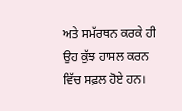ਅਤੇ ਸਮੱਰਥਨ ਕਰਕੇ ਹੀ ਉਹ ਕੁੱਝ ਹਾਸਲ ਕਰਨ ਵਿੱਚ ਸਫ਼ਲ ਹੋਏ ਹਨ।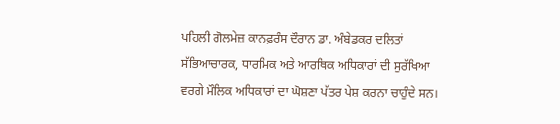ਪਹਿਲੀ ਗੋਲਮੇਜ਼ ਕਾਨਫ਼ਰੰਸ ਦੌਰਾਨ ਡਾ. ਅੰਬੇਡਕਰ ਦਲਿਤਾਂ ਸੱਭਿਆਚਾਰਕ, ਧਾਰਮਿਕ ਅਤੇ ਆਰਥਿਕ ਅਧਿਕਾਰਾਂ ਦੀ ਸੁਰੱਖਿਆ ਵਰਗੇ ਮੌਲਿਕ ਅਧਿਕਾਰਾਂ ਦਾ ਘੋਸ਼ਣਾ ਪੱਤਰ ਪੇਸ਼ ਕਰਨਾ ਚਾਹੁੰਦੇ ਸਨ।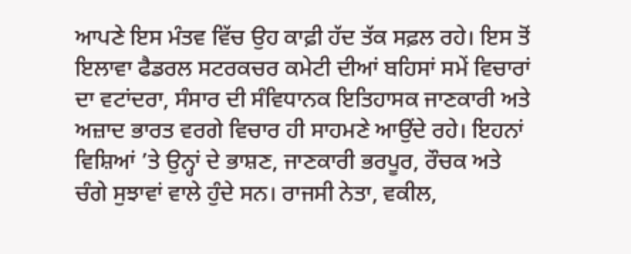ਆਪਣੇ ਇਸ ਮੰਤਵ ਵਿੱਚ ਉਹ ਕਾਫ਼ੀ ਹੱਦ ਤੱਕ ਸਫ਼ਲ ਰਹੇ। ਇਸ ਤੋਂ ਇਲਾਵਾ ਫੈਡਰਲ ਸਟਰਕਚਰ ਕਮੇਟੀ ਦੀਆਂ ਬਹਿਸਾਂ ਸਮੇਂ ਵਿਚਾਰਾਂ ਦਾ ਵਟਾਂਦਰਾ, ਸੰਸਾਰ ਦੀ ਸੰਵਿਧਾਨਕ ਇਤਿਹਾਸਕ ਜਾਣਕਾਰੀ ਅਤੇ ਅਜ਼ਾਦ ਭਾਰਤ ਵਰਗੇ ਵਿਚਾਰ ਹੀ ਸਾਹਮਣੇ ਆਉਂਦੇ ਰਹੇ। ਇਹਨਾਂ ਵਿਸ਼ਿਆਂ ’ਤੇ ਉਨ੍ਹਾਂ ਦੇ ਭਾਸ਼ਣ, ਜਾਣਕਾਰੀ ਭਰਪੂਰ, ਰੌਚਕ ਅਤੇ ਚੰਗੇ ਸੁਝਾਵਾਂ ਵਾਲੇ ਹੁੰਦੇ ਸਨ। ਰਾਜਸੀ ਨੇਤਾ, ਵਕੀਲ,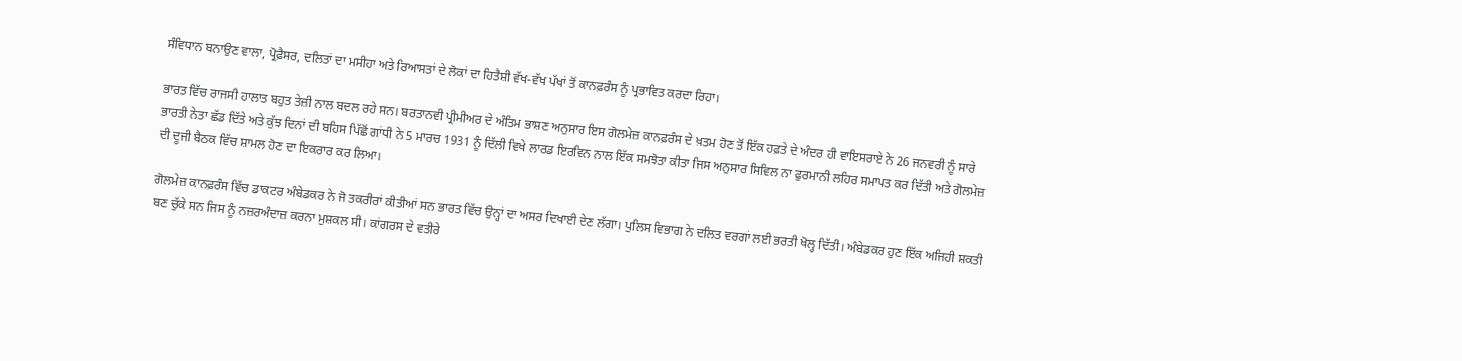ਸੰਵਿਧਾਨ ਬਨਾਉਣ ਵਾਲਾ, ਪ੍ਰੋਫ਼ੈਸਰ, ਦਲਿਤਾਂ ਦਾ ਮਸੀਹਾ ਅਤੇ ਰਿਆਸਤਾਂ ਦੇ ਲੋਕਾਂ ਦਾ ਹਿਤੈਸ਼ੀ ਵੱਖ-ਵੱਖ ਪੱਖਾਂ ਤੋਂ ਕਾਨਫ਼ਰੰਸ ਨੂੰ ਪ੍ਰਭਾਵਿਤ ਕਰਦਾ ਰਿਹਾ।

ਭਾਰਤ ਵਿੱਚ ਰਾਜਸੀ ਹਾਲਾਤ ਬਹੁਤ ਤੇਜ਼ੀ ਨਾਲ ਬਦਲ ਰਹੇ ਸਨ। ਬਰਤਾਨਵੀ ਪ੍ਰੀਮੀਅਰ ਦੇ ਅੰਤਿਮ ਭਾਸ਼ਣ ਅਨੁਸਾਰ ਇਸ ਗੋਲਮੇਜ਼ ਕਾਨਫ਼ਰੰਸ ਦੇ ਖ਼ਤਮ ਹੋਣ ਤੋਂ ਇੱਕ ਹਫ਼ਤੇ ਦੇ ਅੰਦਰ ਹੀ ਵਾਇਸਰਾਏ ਨੇ 26 ਜਨਵਰੀ ਨੂੰ ਸਾਰੇ ਭਾਰਤੀ ਨੇਤਾ ਛੱਡ ਦਿੱਤੇ ਅਤੇ ਕੁੱਝ ਦਿਨਾਂ ਦੀ ਬਹਿਸ ਪਿੱਛੋਂ ਗਾਂਧੀ ਨੇ 5 ਮਾਰਚ 1931 ਨੂੰ ਦਿੱਲੀ ਵਿਖੇ ਲਾਰਡ ਇਰਵਿਨ ਨਾਲ ਇੱਕ ਸਮਝੋਤਾ ਕੀਤਾ ਜਿਸ ਅਨੁਸਾਰ ਸਿਵਿਲ ਨਾ ਫੁਰਮਾਨੀ ਲਹਿਰ ਸਮਾਪਤ ਕਰ ਦਿੱਤੀ ਅਤੇ ਗੋਲਮੇਜ਼ ਦੀ ਦੂਜੀ ਬੈਠਕ ਵਿੱਚ ਸ਼ਾਮਲ ਹੋਣ ਦਾ ਇਕਰਾਰ ਕਰ ਲਿਆ।

ਗੋਲਮੇਜ਼ ਕਾਨਫ਼ਰੰਸ ਵਿੱਚ ਡਾਕਟਰ ਅੰਬੇਡਕਰ ਨੇ ਜੋ ਤਕਰੀਰਾਂ ਕੀਤੀਆਂ ਸਨ ਭਾਰਤ ਵਿੱਚ ਉਨ੍ਹਾਂ ਦਾ ਅਸਰ ਦਿਖਾਈ ਦੇਣ ਲੱਗਾ। ਪੁਲਿਸ ਵਿਭਾਗ ਨੇ ਦਲਿਤ ਵਰਗਾਂ ਲਈ ਭਰਤੀ ਖੋਲ੍ਹ ਦਿੱਤੀ। ਅੰਬੇਡਕਰ ਹੁਣ ਇੱਕ ਅਜਿਹੀ ਸ਼ਕਤੀ ਬਣ ਚੁੱਕੇ ਸਨ ਜਿਸ ਨੂੰ ਨਜ਼ਰਅੰਦਾਜ਼ ਕਰਨਾ ਮੁਸ਼ਕਲ ਸੀ। ਕਾਂਗਰਸ ਦੇ ਵਤੀਰੇ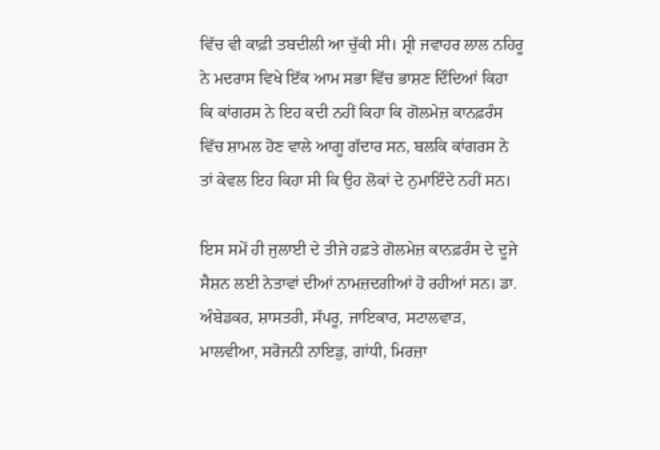ਵਿੱਚ ਵੀ ਕਾਫ਼ੀ ਤਬਦੀਲੀ ਆ ਚੁੱਕੀ ਸੀ। ਸ਼੍ਰੀ ਜਵਾਹਰ ਲਾਲ ਨਹਿਰੂ ਨੇ ਮਦਰਾਸ ਵਿਖੇ ਇੱਕ ਆਮ ਸਭਾ ਵਿੱਚ ਭਾਸ਼ਣ ਦਿੰਦਿਆਂ ਕਿਹਾ ਕਿ ਕਾਂਗਰਸ ਨੇ ਇਹ ਕਦੀ ਨਹੀਂ ਕਿਹਾ ਕਿ ਗੋਲਮੇਜ਼ ਕਾਨਫ਼ਰੰਸ ਵਿੱਚ ਸ਼ਾਮਲ ਹੋਣ ਵਾਲੇ ਆਗੂ ਗੱਦਾਰ ਸਨ, ਬਲਕਿ ਕਾਂਗਰਸ ਨੇ ਤਾਂ ਕੇਵਲ ਇਹ ਕਿਹਾ ਸੀ ਕਿ ਉਹ ਲੋਕਾਂ ਦੇ ਨੁਮਾਇੰਦੇ ਨਹੀਂ ਸਨ।

ਇਸ ਸਮੇਂ ਹੀ ਜੁਲਾਈ ਦੇ ਤੀਜੇ ਹਫ਼ਤੇ ਗੋਲਮੇਜ਼ ਕਾਨਫ਼ਰੰਸ ਦੇ ਦੂਜੇ ਸੈਸ਼ਨ ਲਈ ਨੇਤਾਵਾਂ ਦੀਆਂ ਨਾਮਜ਼ਦਗੀਆਂ ਹੋ ਰਹੀਆਂ ਸਨ। ਡਾ. ਅੰਬੇਡਕਰ, ਸ਼ਾਸਤਰੀ, ਸੱਪਰੂ, ਜਾਇਕਾਰ, ਸਟਾਲਵਾੜ, ਮਾਲਵੀਆ, ਸਰੋਜਨੀ ਨਾਇਡੁ, ਗਾਂਧੀ, ਮਿਰਜ਼ਾ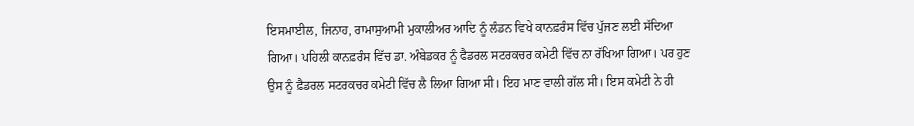ਇਸਮਾਈਲ, ਜਿਨਾਹ, ਰਾਮਾਸੁਆਮੀ ਮੁਕਾਲੀਅਰ ਆਦਿ ਨੂੰ ਲੰਡਨ ਵਿਖੇ ਕਾਨਫ਼ਰੰਸ ਵਿੱਚ ਪੁੱਜਣ ਲਈ ਸੱਦਿਆ ਗਿਆ। ਪਹਿਲੀ ਕਾਨਫ਼ਰੰਸ ਵਿੱਚ ਡਾ. ਅੰਬੇਡਕਰ ਨੂੰ ਫੈਡਰਲ ਸਟਰਕਚਰ ਕਮੇਟੀ ਵਿੱਚ ਨਾ ਰੱਖਿਆ ਗਿਆ। ਪਰ ਹੁਣ ਉਸ ਨੂੰ ਫ਼ੈਡਰਲ ਸਟਰਕਚਰ ਕਮੇਟੀ ਵਿੱਚ ਲੈ ਲਿਆ ਗਿਆ ਸੀ। ਇਹ ਮਾਣ ਵਾਲੀ ਗੱਲ ਸੀ। ਇਸ ਕਮੇਟੀ ਨੇ ਹੀ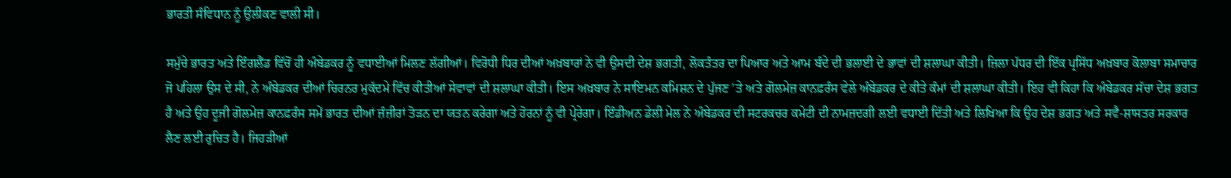ਭਾਰਤੀ ਸੰਵਿਧਾਨ ਨੂੰ ਉਲੀਕਣ ਵਾਲੀ ਸੀ।

ਸਮੁੱਚੇ ਭਾਰਤ ਅਤੇ ਇੰਗਲੈਂਡ ਵਿੱਚੋਂ ਹੀ ਅੰਬੇਡਕਰ ਨੂੰ ਵਧਾਈਆਂ ਮਿਲਣ ਲੱਗੀਆਂ। ਵਿਰੋਧੀ ਧਿਰ ਦੀਆਂ ਅਖ਼ਬਾਰਾਂ ਨੇ ਵੀ ਉਸਦੀ ਦੇਸ਼ ਭਗਤੀ, ਲੋਕਤੰਤਰ ਦਾ ਪਿਆਰ ਅਤੇ ਆਮ ਬੰਦੇ ਦੀ ਭਲਾਈ ਦੇ ਭਾਵਾਂ ਦੀ ਸ਼ਲਾਘਾ ਕੀਤੀ। ਜ਼ਿਲਾ ਪੱਧਰ ਦੀ ਇੱਕ ਪ੍ਰਸਿੱਧ ਅਖ਼ਬਾਰ ਕੋਲਾਬਾ ਸਮਾਚਾਰ ਜੋ ਪਹਿਲਾ ਉਸ ਦੇ ਸੀ, ਨੇ ਅੰਬੇਡਕਰ ਦੀਆਂ ਚਿਰਨਰ ਮੁਕੱਦਮੇ ਵਿੱਚ ਕੀਤੀਆਂ ਸੇਵਾਵਾਂ ਦੀ ਸ਼ਲਾਘਾ ਕੀਤੀ। ਇਸ ਅਖ਼ਬਾਰ ਨੇ ਸਾਇਮਨ ਕਮਿਸ਼ਨ ਦੇ ਪੁੱਜਣ ’ਤੇ ਅਤੇ ਗੋਲਮੇਜ਼ ਕਾਨਫ਼ਰੰਸ ਵੇਲੇ ਅੰਬੇਡਕਰ ਦੇ ਕੀਤੇ ਕੰਮਾਂ ਦੀ ਸ਼ਲਾਘਾ ਕੀਤੀ। ਇਹ ਵੀ ਕਿਹਾ ਕਿ ਅੰਬੇਡਕਰ ਸੱਚਾ ਦੇਸ਼ ਭਗਤ ਹੈ ਅਤੇ ਉਹ ਦੂਜੀ ਗੋਲਮੇਜ਼ ਕਾਨਫ਼ਰੰਸ ਸਮੇਂ ਭਾਰਤ ਦੀਆਂ ਜ਼ੰਜ਼ੀਰਾਂ ਤੋੜਨ ਦਾ ਯਤਨ ਕਰੇਗਾ ਅਤੇ ਹੋਰਨਾਂ ਨੂੰ ਵੀ ਪ੍ਰੇਰੇਗਾ। ਇੰਡੀਅਨ ਡੇਲੀ ਮੇਲ ਨੇ ਅੰਬੇਡਕਰ ਦੀ ਸਟਰਕਚਰ ਕਮੇਟੀ ਦੀ ਨਾਮਜ਼ਦਗੀ ਲਈ ਵਧਾਈ ਦਿੱਤੀ ਅਤੇ ਲਿਖਿਆ ਕਿ ਉਹ ਦੇਸ਼ ਭਗਤ ਅਤੇ ਸਵੈ-ਸ਼ਾਸਤਰ ਸਰਕਾਰ ਲੈਣ ਲਈ ਰੁਚਿਤ ਹੈ। ਜਿਹੜੀਆਂ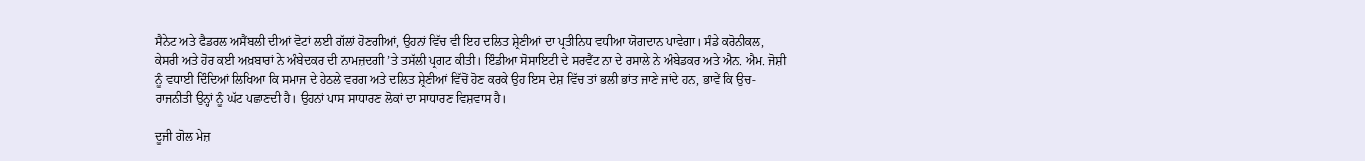ਸੈਨੇਟ ਅਤੇ ਫੈਡਰਲ ਅਸੈਂਬਲੀ ਦੀਆਂ ਵੋਟਾਂ ਲਈ ਗੱਲਾਂ ਹੋਣਗੀਆਂ, ਉਹਨਾਂ ਵਿੱਚ ਵੀ ਇਹ ਦਲਿਤ ਸ਼੍ਰੇਣੀਆਂ ਦਾ ਪ੍ਰਤੀਨਿਧ ਵਧੀਆ ਯੋਗਦਾਨ ਪਾਵੇਗਾ। ਸੰਡੇ ਕਰੋਨੀਕਲ, ਕੇਸਰੀ ਅਤੇ ਹੋਰ ਕਈ ਅਖ਼ਬਾਰਾਂ ਨੇ ਅੰਬੇਦਕਰ ਦੀ ਨਾਮਜ਼ਦਗੀ ’ਤੇ ਤਸੱਲੀ ਪ੍ਰਗਟ ਕੀਤੀ। ਇੰਡੀਆ ਸੋਸਾਇਟੀ ਦੇ ਸਰਵੈਂਟ ਨਾ ਦੇ ਰਸਾਲੇ ਨੇ ਅੰਬੇਡਕਰ ਅਤੇ ਐਨ. ਐਮ. ਜੋਸ਼ੀ ਨੂੰ ਵਧਾਈ ਦਿੰਦਿਆਂ ਲਿਖਿਆ ਕਿ ਸਮਾਜ ਦੇ ਹੇਠਲੇ ਵਰਗ ਅਤੇ ਦਲਿਤ ਸ਼੍ਰੇਣੀਆਂ ਵਿੱਚੋਂ ਹੋਣ ਕਰਕੇ ਉਹ ਇਸ ਦੇਸ਼ ਵਿੱਚ ਤਾਂ ਭਲੀ ਭਾਂਤ ਜਾਣੇ ਜਾਂਦੇ ਹਨ, ਭਾਵੇਂ ਕਿ ਉਚ-ਰਾਜਨੀਤੀ ਉਨ੍ਹਾਂ ਨੂੰ ਘੱਟ ਪਛਾਣਦੀ ਹੈ। ਉਹਨਾਂ ਪਾਸ ਸਾਧਾਰਣ ਲੋਕਾਂ ਦਾ ਸਾਧਾਰਣ ਵਿਸ਼ਵਾਸ ਹੈ।

ਦੂਜੀ ਗੋਲ ਮੇਜ਼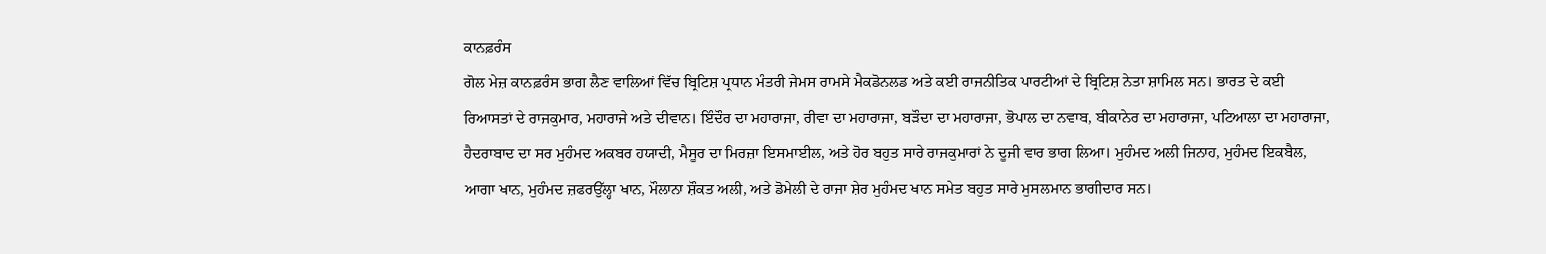ਕਾਨਫ਼ਰੰਸ
ਗੋਲ ਮੇਜ਼ ਕਾਨਫ਼ਰੰਸ ਭਾਗ ਲੈਣ ਵਾਲਿਆਂ ਵਿੱਚ ਬ੍ਰਿਟਿਸ਼ ਪ੍ਰਧਾਨ ਮੰਤਰੀ ਜੇਮਸ ਰਾਮਸੇ ਮੈਕਡੋਨਲਡ ਅਤੇ ਕਈ ਰਾਜਨੀਤਿਕ ਪਾਰਟੀਆਂ ਦੇ ਬ੍ਰਿਟਿਸ਼ ਨੇਤਾ ਸ਼ਾਮਿਲ ਸਨ। ਭਾਰਤ ਦੇ ਕਈ ਰਿਆਸਤਾਂ ਦੇ ਰਾਜਕੁਮਾਰ, ਮਹਾਰਾਜੇ ਅਤੇ ਦੀਵਾਨ। ਇੰਦੌਰ ਦਾ ਮਹਾਰਾਜਾ, ਰੀਵਾ ਦਾ ਮਹਾਰਾਜਾ, ਬੜੌਦਾ ਦਾ ਮਹਾਰਾਜਾ, ਭੋਪਾਲ ਦਾ ਨਵਾਬ, ਬੀਕਾਨੇਰ ਦਾ ਮਹਾਰਾਜਾ, ਪਟਿਆਲਾ ਦਾ ਮਹਾਰਾਜਾ, ਹੈਦਰਾਬਾਦ ਦਾ ਸਰ ਮੁਹੰਮਦ ਅਕਬਰ ਹਯਾਦੀ, ਮੈਸੂਰ ਦਾ ਮਿਰਜ਼ਾ ਇਸਮਾਈਲ, ਅਤੇ ਹੋਰ ਬਹੁਤ ਸਾਰੇ ਰਾਜਕੁਮਾਰਾਂ ਨੇ ਦੂਜੀ ਵਾਰ ਭਾਗ ਲਿਆ। ਮੁਹੰਮਦ ਅਲੀ ਜਿਨਾਹ, ਮੁਹੰਮਦ ਇਕਬੈਲ, ਆਗਾ ਖਾਨ, ਮੁਹੰਮਦ ਜ਼ਫਰਉੱਲ੍ਹਾ ਖਾਨ, ਮੌਲਾਨਾ ਸ਼ੌਕਤ ਅਲੀ, ਅਤੇ ਡੋਮੇਲੀ ਦੇ ਰਾਜਾ ਸ਼ੇਰ ਮੁਹੰਮਦ ਖਾਨ ਸਮੇਤ ਬਹੁਤ ਸਾਰੇ ਮੁਸਲਮਾਨ ਭਾਗੀਦਾਰ ਸਨ।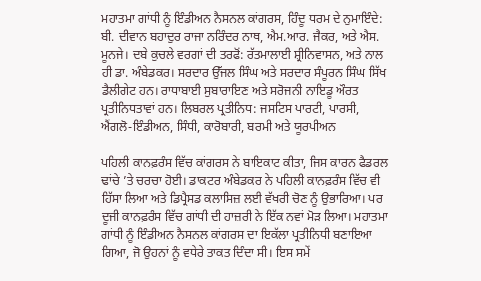ਮਹਾਤਮਾ ਗਾਂਧੀ ਨੂੰ ਇੰਡੀਅਨ ਨੈਸਨਲ ਕਾਂਗਰਸ, ਹਿੰਦੂ ਧਰਮ ਦੇ ਨੁਮਾਇੰਦੇ: ਬੀ. ਦੀਵਾਨ ਬਹਾਦੁਰ ਰਾਜਾ ਨਰਿੰਦਰ ਨਾਥ, ਐਮ.ਆਰ. ਜੈਕਰ, ਅਤੇ ਐਸ. ਮੂਨਜੇ। ਦਬੇ ਕੁਚਲੇ ਵਰਗਾਂ ਦੀ ਤਰਫੋਂ: ਰੱਤਮਾਲਾਈ ਸ਼੍ਰੀਨਿਵਾਸਨ, ਅਤੇ ਨਾਲ ਹੀ ਡਾ. ਅੰਬੇਡਕਰ। ਸਰਦਾਰ ਉੱਜਲ ਸਿੰਘ ਅਤੇ ਸਰਦਾਰ ਸੰਪੂਰਨ ਸਿੰਘ ਸਿੱਖ ਡੈਲੀਗੇਟ ਹਨ। ਰਾਧਾਬਾਈ ਸੁਬਾਰਾਇਣ ਅਤੇ ਸਰੋਜਨੀ ਨਾਇਡੂ ਔਰਤ ਪ੍ਰਤੀਨਿਧਤਾਵਾਂ ਹਨ। ਲਿਬਰਲ ਪ੍ਰਤੀਨਿਧ: ਜਸਟਿਸ ਪਾਰਟੀ, ਪਾਰਸੀ, ਐਂਗਲੋ-ਇੰਡੀਅਨ, ਸਿੰਧੀ, ਕਾਰੋਬਾਰੀ, ਬਰਮੀ ਅਤੇ ਯੂਰਪੀਅਨ

ਪਹਿਲੀ ਕਾਨਫ਼ਰੰਸ ਵਿੱਚ ਕਾਂਗਰਸ ਨੇ ਬਾਇਕਾਟ ਕੀਤਾ, ਜਿਸ ਕਾਰਨ ਫੈਡਰਲ ਢਾਂਚੇ ’ਤੇ ਚਰਚਾ ਹੋਈ। ਡਾਕਟਰ ਅੰਬੇਡਕਰ ਨੇ ਪਹਿਲੀ ਕਾਨਫ਼ਰੰਸ ਵਿੱਚ ਵੀ ਹਿੱਸਾ ਲਿਆ ਅਤੇ ਡਿਪ੍ਰੈਸਡ ਕਲਾਸਿਜ਼ ਲਈ ਵੱਖਰੀ ਚੋਣ ਨੂੰ ਉਭਾਰਿਆ। ਪਰ ਦੂਜੀ ਕਾਨਫ਼ਰੰਸ ਵਿੱਚ ਗਾਂਧੀ ਦੀ ਹਾਜ਼ਰੀ ਨੇ ਇੱਕ ਨਵਾਂ ਮੋੜ ਲਿਆ। ਮਹਾਤਮਾ ਗਾਂਧੀ ਨੂੰ ਇੰਡੀਅਨ ਨੈਸਨਲ ਕਾਂਗਰਸ ਦਾ ਇਕੱਲਾ ਪ੍ਰਤੀਨਿਧੀ ਬਣਾਇਆ ਗਿਆ, ਜੋ ਉਹਨਾਂ ਨੂੰ ਵਧੇਰੇ ਤਾਕਤ ਦਿੰਦਾ ਸੀ। ਇਸ ਸਮੇਂ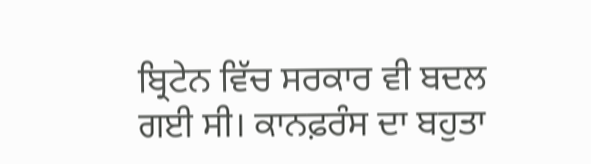ਬ੍ਰਿਟੇਨ ਵਿੱਚ ਸਰਕਾਰ ਵੀ ਬਦਲ ਗਈ ਸੀ। ਕਾਨਫ਼ਰੰਸ ਦਾ ਬਹੁਤਾ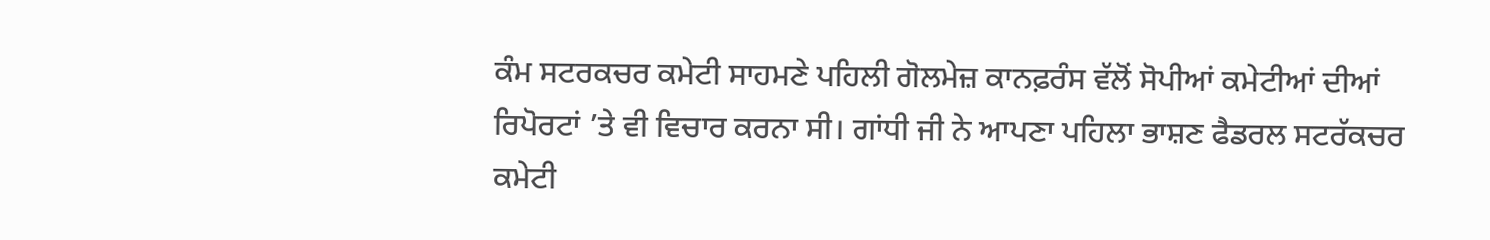ਕੰਮ ਸਟਰਕਚਰ ਕਮੇਟੀ ਸਾਹਮਣੇ ਪਹਿਲੀ ਗੋਲਮੇਜ਼ ਕਾਨਫ਼ਰੰਸ ਵੱਲੋਂ ਸੋਪੀਆਂ ਕਮੇਟੀਆਂ ਦੀਆਂ ਰਿਪੋਰਟਾਂ ’ਤੇ ਵੀ ਵਿਚਾਰ ਕਰਨਾ ਸੀ। ਗਾਂਧੀ ਜੀ ਨੇ ਆਪਣਾ ਪਹਿਲਾ ਭਾਸ਼ਣ ਫੈਡਰਲ ਸਟਰੱਕਚਰ ਕਮੇਟੀ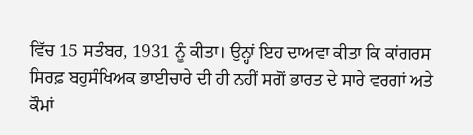ਵਿੱਚ 15 ਸਤੰਬਰ, 1931 ਨੂੰ ਕੀਤਾ। ਉਨ੍ਹਾਂ ਇਹ ਦਾਅਵਾ ਕੀਤਾ ਕਿ ਕਾਂਗਰਸ ਸਿਰਫ਼ ਬਹੁਸੰਖਿਅਕ ਭਾਈਚਾਰੇ ਦੀ ਹੀ ਨਹੀਂ ਸਗੋਂ ਭਾਰਤ ਦੇ ਸਾਰੇ ਵਰਗਾਂ ਅਤੇ ਕੌਮਾਂ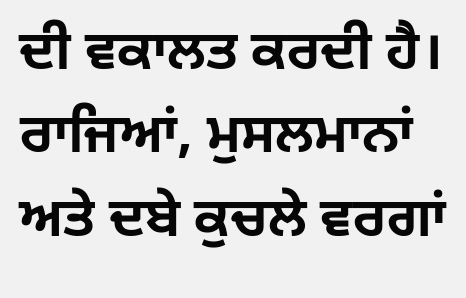ਦੀ ਵਕਾਲਤ ਕਰਦੀ ਹੈ। ਰਾਜਿਆਂ, ਮੁਸਲਮਾਨਾਂ ਅਤੇ ਦਬੇ ਕੁਚਲੇ ਵਰਗਾਂ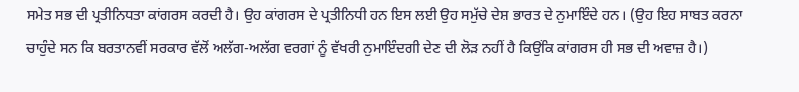ਸਮੇਤ ਸਭ ਦੀ ਪ੍ਰਤੀਨਿਧਤਾ ਕਾਂਗਰਸ ਕਰਦੀ ਹੈ। ਉਹ ਕਾਂਗਰਸ ਦੇ ਪ੍ਰਤੀਨਿਧੀ ਹਨ ਇਸ ਲਈ ਉਹ ਸਮੁੱਚੇ ਦੇਸ਼ ਭਾਰਤ ਦੇ ਨੁਮਾਇੰਦੇ ਹਨ। (ਉਹ ਇਹ ਸਾਬਤ ਕਰਨਾ ਚਾਹੁੰਦੇ ਸਨ ਕਿ ਬਰਤਾਨਵੀਂ ਸਰਕਾਰ ਵੱਲੋਂ ਅਲੱਗ-ਅਲੱਗ ਵਰਗਾਂ ਨੂੰ ਵੱਖਰੀ ਨੁਮਾਇੰਦਗੀ ਦੇਣ ਦੀ ਲੋੜ ਨਹੀਂ ਹੈ ਕਿਉਂਕਿ ਕਾਂਗਰਸ ਹੀ ਸਭ ਦੀ ਅਵਾਜ਼ ਹੈ।)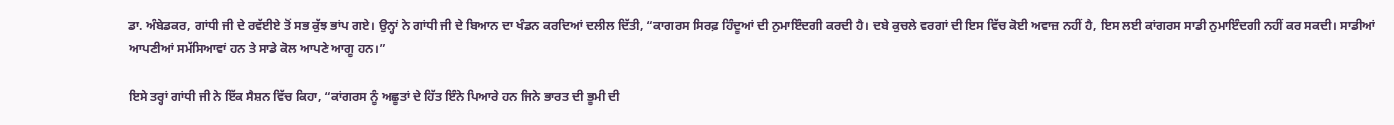ਡਾ. ਅੰਬੇਡਕਰ, ਗਾਂਧੀ ਜੀ ਦੇ ਰਵੱਈਏ ਤੋਂ ਸਭ ਕੁੱਝ ਭਾਂਪ ਗਏ। ਉਨ੍ਹਾਂ ਨੇ ਗਾਂਧੀ ਜੀ ਦੇ ਬਿਆਨ ਦਾ ਖੰਡਨ ਕਰਦਿਆਂ ਦਲੀਲ ਦਿੱਤੀ, “ਕਾਗਰਸ ਸਿਰਫ਼ ਹਿੰਦੂਆਂ ਦੀ ਨੁਮਾਇੰਦਗੀ ਕਰਦੀ ਹੈ। ਦਬੇ ਕੁਚਲੇ ਵਰਗਾਂ ਦੀ ਇਸ ਵਿੱਚ ਕੋਈ ਅਵਾਜ਼ ਨਹੀਂ ਹੈ, ਇਸ ਲਈ ਕਾਂਗਰਸ ਸਾਡੀ ਨੁਮਾਇੰਦਗੀ ਨਹੀਂ ਕਰ ਸਕਦੀ। ਸਾਡੀਆਂ ਆਪਣੀਆਂ ਸਮੱਸਿਆਵਾਂ ਹਨ ਤੇ ਸਾਡੇ ਕੋਲ ਆਪਣੇ ਆਗੂ ਹਨ।”

ਇਸੇ ਤਰ੍ਹਾਂ ਗਾਂਧੀ ਜੀ ਨੇ ਇੱਕ ਸੈਸ਼ਨ ਵਿੱਚ ਕਿਹਾ, “ਕਾਂਗਰਸ ਨੂੰ ਅਛੂਤਾਂ ਦੇ ਹਿੱਤ ਇੰਨੇ ਪਿਆਰੇ ਹਨ ਜਿਨੇ ਭਾਰਤ ਦੀ ਭੂਮੀ ਦੀ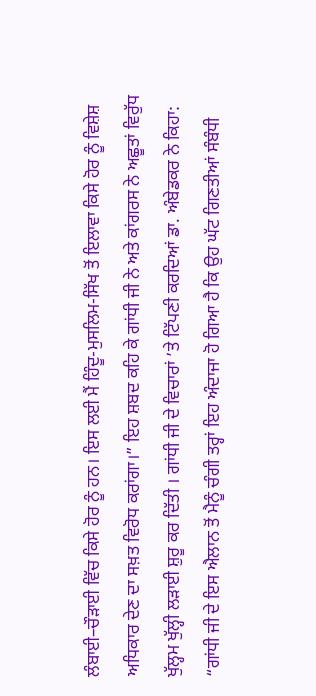ਲੰਬਾਈ–ਚੌੜਾਈ ਵਿੱਚ ਕਿਸੇ ਹੋਰ ਨੂੰ ਹਨ। ਇਸ ਲਈ ਮੈਂ ਹਿੰਦੂ-ਮੁਸਲਿਮ-ਸਿੱਖ ਤੋਂ ਇਲਾਵਾ ਕਿਸੇ ਹੋਰ ਨੂੰ ਵਿਸ਼ੇਸ਼ ਅਧਿਕਾਰ ਦੇਣ ਦਾ ਸਖ਼ਤ ਵਿਰੋਧ ਕਰਾਂਗਾ।” ਇਹ ਸ਼ਬਦ ਕਹਿ ਕੇ ਗਾਂਧੀ ਜੀ ਨੇ ਅਤੇ ਕਾਂਗਰਸ ਨੇ ਅਛੂਤਾਂ ਵਿਰੁੱਧ ਖੁੱਲ੍ਹਮ ਖੁੱਲ੍ਹੀ ਲੜਾਈ ਸ਼ੁਰੂ ਕਰ ਦਿੱਤੀ । ਗਾਂਧੀ ਜੀ ਦੇ ਵਿਚਾਰਾਂ ’ਤੇ ਟਿੱਪਣੀ ਕਰਦਿਆਂ ਡਾ. ਅੰਬੇਡਕਰ ਨੇ ਕਿਹਾ: “ਗਾਂਧੀ ਜੀ ਦੇ ਇਸ ਐਲਾਨ ਤੋਂ ਮੈਨੂੰ ਚੰਗੀ ਤਰ੍ਹਾਂ ਇਹ ਅੰਦਾਜਾ ਹੋ ਗਿਆ ਹੈ ਕਿ ਉਹ ਘੱਟ ਗਿਣਤੀਆਂ ਸੰਬੰਧੀ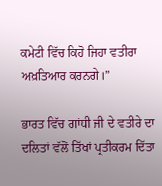ਕਮੇਟੀ ਵਿੱਚ ਕਿਹੋ ਜਿਹਾ ਵਤੀਰਾ ਅਖ਼ਤਿਆਰ ਕਰਨਗੇ।”

ਭਾਰਤ ਵਿੱਚ ਗਾਂਧੀ ਜੀ ਦੇ ਵਤੀਰੇ ਦਾ ਦਲਿਤਾਂ ਵੱਲੋਂ ਤਿੱਖਾਂ ਪ੍ਰਤੀਕਰਮ ਦਿੱਤਾ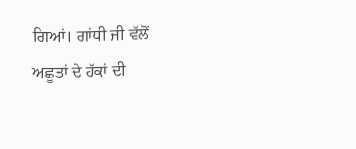ਗਿਆਂ। ਗਾਂਧੀ ਜੀ ਵੱਲੋਂ ਅਛੂਤਾਂ ਦੇ ਹੱਕਾਂ ਦੀ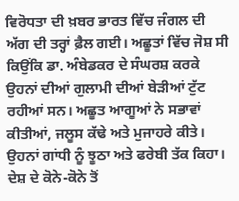ਵਿਰੋਧਤਾ ਦੀ ਖ਼ਬਰ ਭਾਰਤ ਵਿੱਚ ਜੰਗਲ ਦੀ ਅੱਗ ਦੀ ਤਰ੍ਹਾਂ ਫ਼ੈਲ ਗਈ। ਅਛੂਤਾਂ ਵਿੱਚ ਜੋਸ਼ ਸੀ ਕਿਉਂਕਿ ਡਾ. ਅੰਬੇਡਕਰ ਦੇ ਸੰਘਰਸ਼ ਕਰਕੇ ਉਹਨਾਂ ਦੀਆਂ ਗੁਲਾਮੀ ਦੀਆਂ ਬੇੜੀਆਂ ਟੁੱਟ ਰਹੀਆਂ ਸਨ। ਅਛੂਤ ਆਗੂਆਂ ਨੇ ਸਭਾਵਾਂ ਕੀਤੀਆਂ, ਜਲੂਸ ਕੱਢੇ ਅਤੇ ਮੁਜਾਹਰੇ ਕੀਤੇ। ਉਹਨਾਂ ਗਾਂਧੀ ਨੂੰ ਝੂਠਾ ਅਤੇ ਫਰੇਬੀ ਤੱਕ ਕਿਹਾ। ਦੇਸ਼ ਦੇ ਕੋਨੇ-ਕੋਨੇ ਤੋਂ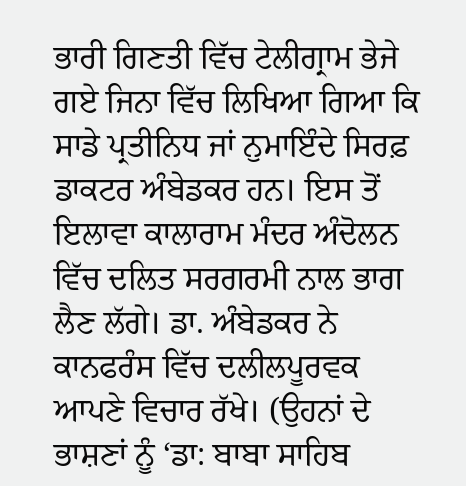ਭਾਰੀ ਗਿਣਤੀ ਵਿੱਚ ਟੇਲੀਗ੍ਰਾਮ ਭੇਜੇ ਗਏ ਜਿਨਾ ਵਿੱਚ ਲਿਖਿਆ ਗਿਆ ਕਿ ਸਾਡੇ ਪ੍ਰਤੀਨਿਧ ਜਾਂ ਨੁਮਾਇੰਦੇ ਸਿਰਫ਼ ਡਾਕਟਰ ਅੰਬੇਡਕਰ ਹਨ। ਇਸ ਤੋਂ ਇਲਾਵਾ ਕਾਲਾਰਾਮ ਮੰਦਰ ਅੰਦੋਲਨ ਵਿੱਚ ਦਲਿਤ ਸਰਗਰਮੀ ਨਾਲ ਭਾਗ ਲੈਣ ਲੱਗੇ। ਡਾ. ਅੰਬੇਡਕਰ ਨੇ ਕਾਨਫਰੰਸ ਵਿੱਚ ਦਲੀਲਪੂਰਵਕ ਆਪਣੇ ਵਿਚਾਰ ਰੱਖੇ। (ਉਹਨਾਂ ਦੇ ਭਾਸ਼ਣਾਂ ਨੂੰ ‘ਡਾ: ਬਾਬਾ ਸਾਹਿਬ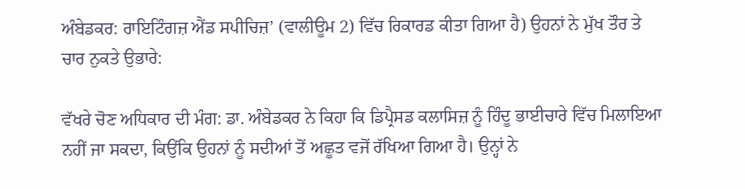ਅੰਬੇਡਕਰ: ਰਾਇਟਿੰਗਜ਼ ਐਂਡ ਸਪੀਚਿਜ਼’ (ਵਾਲੀਊਮ 2) ਵਿੱਚ ਰਿਕਾਰਡ ਕੀਤਾ ਗਿਆ ਹੈ) ਉਹਨਾਂ ਨੇ ਮੁੱਖ ਤੌਰ ਤੇ ਚਾਰ ਨੁਕਤੇ ਉਭਾਰੇ:

ਵੱਖਰੇ ਚੋਣ ਅਧਿਕਾਰ ਦੀ ਮੰਗ: ਡਾ. ਅੰਬੇਡਕਰ ਨੇ ਕਿਹਾ ਕਿ ਡਿਪ੍ਰੈਸਡ ਕਲਾਸਿਜ਼ ਨੂੰ ਹਿੰਦੂ ਭਾਈਚਾਰੇ ਵਿੱਚ ਮਿਲਾਇਆ ਨਹੀਂ ਜਾ ਸਕਦਾ, ਕਿਉਂਕਿ ਉਹਨਾਂ ਨੂੰ ਸਦੀਆਂ ਤੋਂ ਅਛੂਤ ਵਜੋਂ ਰੱਖਿਆ ਗਿਆ ਹੈ। ਉਨ੍ਹਾਂ ਨੇ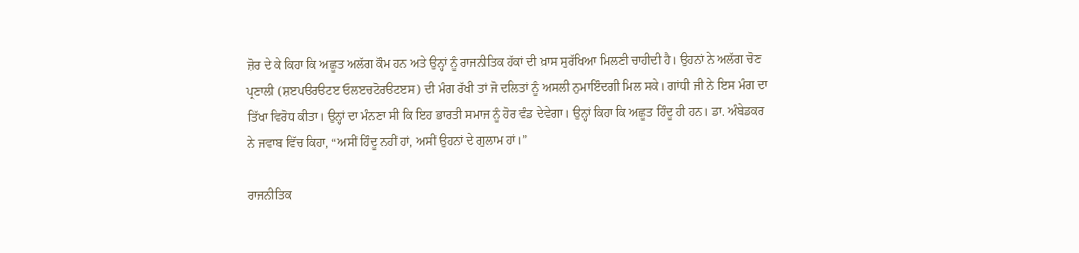ਜ਼ੋਰ ਦੇ ਕੇ ਕਿਹਾ ਕਿ ਅਛੂਤ ਅਲੱਗ ਕੌਮ ਹਨ ਅਤੇ ਉਨ੍ਹਾਂ ਨੂੰ ਰਾਜਨੀਤਿਕ ਹੱਕਾਂ ਦੀ ਖ਼ਾਸ ਸੁਰੱਖਿਆ ਮਿਲਣੀ ਚਾਹੀਦੀ ਹੈ। ਉਹਨਾਂ ਨੇ ਅਲੱਗ ਚੋਣ ਪ੍ਰਣਾਲੀ (ਸ਼ੲਪੳਰੳਟੲ ਓਲੲਚਟੋਰੳਟੲਸ) ਦੀ ਮੰਗ ਰੱਖੀ ਤਾਂ ਜੋ ਦਲਿਤਾਂ ਨੂੰ ਅਸਲੀ ਨੁਮਾਇੰਦਗੀ ਮਿਲ ਸਕੇ। ਗਾਂਧੀ ਜੀ ਨੇ ਇਸ ਮੰਗ ਦਾ ਤਿੱਖਾ ਵਿਰੋਧ ਕੀਤਾ। ਉਨ੍ਹਾਂ ਦਾ ਮੰਨਣਾ ਸੀ ਕਿ ਇਹ ਭਾਰਤੀ ਸਮਾਜ ਨੂੰ ਹੋਰ ਵੰਡ ਦੇਵੇਗਾ। ਉਨ੍ਹਾਂ ਕਿਹਾ ਕਿ ਅਛੂਤ ਹਿੰਦੂ ਹੀ ਹਨ। ਡਾ. ਅੰਬੇਡਕਰ ਨੇ ਜਵਾਬ ਵਿੱਚ ਕਿਹਾ, “ਅਸੀਂ ਹਿੰਦੂ ਨਹੀਂ ਹਾਂ, ਅਸੀਂ ਉਹਨਾਂ ਦੇ ਗੁਲਾਮ ਹਾਂ।”

ਰਾਜਨੀਤਿਕ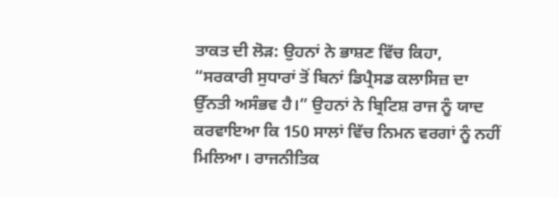ਤਾਕਤ ਦੀ ਲੋੜ: ਉਹਨਾਂ ਨੇ ਭਾਸ਼ਣ ਵਿੱਚ ਕਿਹਾ, “ਸਰਕਾਰੀ ਸੁਧਾਰਾਂ ਤੋਂ ਬਿਨਾਂ ਡਿਪ੍ਰੈਸਡ ਕਲਾਸਿਜ਼ ਦਾ ਉੱਨਤੀ ਅਸੰਭਵ ਹੈ।” ਉਹਨਾਂ ਨੇ ਬ੍ਰਿਟਿਸ਼ ਰਾਜ ਨੂੰ ਯਾਦ ਕਰਵਾਇਆ ਕਿ 150 ਸਾਲਾਂ ਵਿੱਚ ਨਿਮਨ ਵਰਗਾਂ ਨੂੰ ਨਹੀਂ ਮਿਲਿਆ। ਰਾਜਨੀਤਿਕ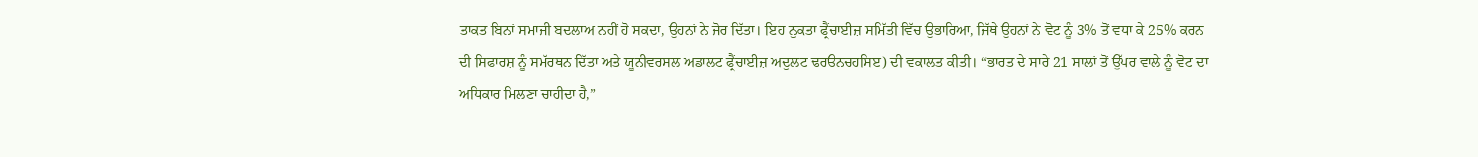ਤਾਕਤ ਬਿਨਾਂ ਸਮਾਜੀ ਬਦਲਾਅ ਨਹੀਂ ਹੋ ਸਕਦਾ, ਉਹਨਾਂ ਨੇ ਜੋਰ ਦਿੱਤਾ। ਇਹ ਨੁਕਤਾ ਫ੍ਰੈਂਚਾਈਜ਼ ਸਮਿੱਤੀ ਵਿੱਚ ਉਭਾਰਿਆ, ਜਿੱਥੇ ਉਹਨਾਂ ਨੇ ਵੋਟ ਨੂੰ 3% ਤੋਂ ਵਧਾ ਕੇ 25% ਕਰਨ ਦੀ ਸਿਫਾਰਸ਼ ਨੂੰ ਸਮੱਰਥਨ ਦਿੱਤਾ ਅਤੇ ਯੂਨੀਵਰਸਲ ਅਡਾਲਟ ਫ੍ਰੈਂਚਾਈਜ਼ ਅਦੁਲਟ ਢਰੳਨਚਹਸਿੲ) ਦੀ ਵਕਾਲਤ ਕੀਤੀ। “ਭਾਰਤ ਦੇ ਸਾਰੇ 21 ਸਾਲਾਂ ਤੋਂ ਉੱਪਰ ਵਾਲੇ ਨੂੰ ਵੋਟ ਦਾ ਅਧਿਕਾਰ ਮਿਲਣਾ ਚਾਹੀਦਾ ਹੈ,”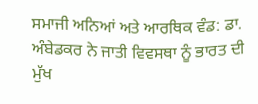ਸਮਾਜੀ ਅਨਿਆਂ ਅਤੇ ਆਰਥਿਕ ਵੰਡ: ਡਾ. ਅੰਬੇਡਕਰ ਨੇ ਜਾਤੀ ਵਿਵਸਥਾ ਨੂੰ ਭਾਰਤ ਦੀ ਮੁੱਖ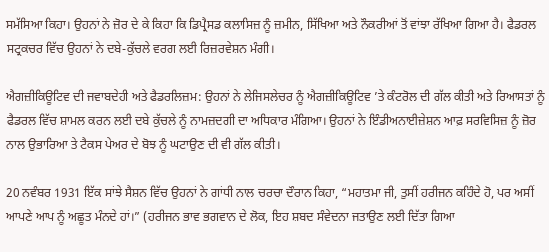ਸਮੱਸਿਆ ਕਿਹਾ। ਉਹਨਾਂ ਨੇ ਜ਼ੋਰ ਦੇ ਕੇ ਕਿਹਾ ਕਿ ਡਿਪ੍ਰੈਸਡ ਕਲਾਸਿਜ਼ ਨੂੰ ਜ਼ਮੀਨ, ਸਿੱਖਿਆ ਅਤੇ ਨੌਕਰੀਆਂ ਤੋਂ ਵਾਂਝਾ ਰੱਖਿਆ ਗਿਆ ਹੈ। ਫੈਡਰਲ ਸਟ੍ਰਕਚਰ ਵਿੱਚ ਉਹਨਾਂ ਨੇ ਦਬੇ-ਕੁੱਚਲੇ ਵਰਗ ਲਈ ਰਿਜ਼ਰਵੇਸ਼ਨ ਮੰਗੀ।

ਐਗਜ਼ੀਕਿਊਟਿਵ ਦੀ ਜਵਾਬਦੇਹੀ ਅਤੇ ਫੈਡਰਲਿਜ਼ਮ: ਉਹਨਾਂ ਨੇ ਲੇਜਿਸਲੇਚਰ ਨੂੰ ਐਗਜ਼ੀਕਿਊਟਿਵ ’ਤੇ ਕੰਟਰੋਲ ਦੀ ਗੱਲ ਕੀਤੀ ਅਤੇ ਰਿਆਸਤਾਂ ਨੂੰ ਫੈਡਰਲ ਵਿੱਚ ਸ਼ਾਮਲ ਕਰਨ ਲਈ ਦਬੇ ਕੁੱਚਲੇ ਨੂੰ ਨਾਮਜ਼ਦਗੀ ਦਾ ਅਧਿਕਾਰ ਮੰਗਿਆ। ਉਹਨਾਂ ਨੇ ਇੰਡੀਅਨਾਈਜ਼ੇਸ਼ਨ ਆਫ਼ ਸਰਵਿਸਿਜ਼ ਨੂੰ ਜ਼ੋਰ ਨਾਲ ਉਭਾਰਿਆ ਤੇ ਟੈਕਸ ਪੇਅਰ ਦੇ ਬੋਝ ਨੂੰ ਘਟਾਉਣ ਦੀ ਵੀ ਗੱਲ ਕੀਤੀ।

20 ਨਵੰਬਰ 1931 ਇੱਕ ਸਾਂਝੇ ਸੈਸ਼ਨ ਵਿੱਚ ਉਹਨਾਂ ਨੇ ਗਾਂਧੀ ਨਾਲ ਚਰਚਾ ਦੌਰਾਨ ਕਿਹਾ, “ਮਹਾਤਮਾ ਜੀ, ਤੁਸੀਂ ਹਰੀਜਨ ਕਹਿੰਦੇ ਹੋ, ਪਰ ਅਸੀਂ ਆਪਣੇ ਆਪ ਨੂੰ ਅਛੂਤ ਮੰਨਦੇ ਹਾਂ।” (ਹਰੀਜਨ ਭਾਵ ਭਗਵਾਨ ਦੇ ਲੋਕ, ਇਹ ਸ਼ਬਦ ਸੰਵੇਦਨਾ ਜਤਾਉਣ ਲਈ ਦਿੱਤਾ ਗਿਆ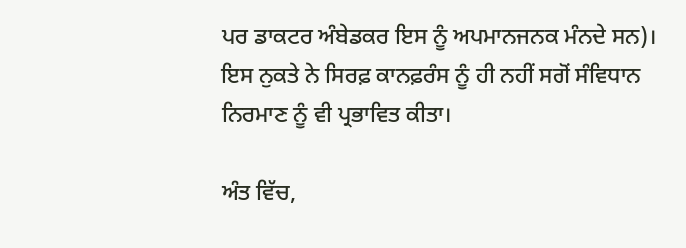ਪਰ ਡਾਕਟਰ ਅੰਬੇਡਕਰ ਇਸ ਨੂੰ ਅਪਮਾਨਜਨਕ ਮੰਨਦੇ ਸਨ)। ਇਸ ਨੁਕਤੇ ਨੇ ਸਿਰਫ਼ ਕਾਨਫ਼ਰੰਸ ਨੂੰ ਹੀ ਨਹੀਂ ਸਗੋਂ ਸੰਵਿਧਾਨ ਨਿਰਮਾਣ ਨੂੰ ਵੀ ਪ੍ਰਭਾਵਿਤ ਕੀਤਾ।

ਅੰਤ ਵਿੱਚ,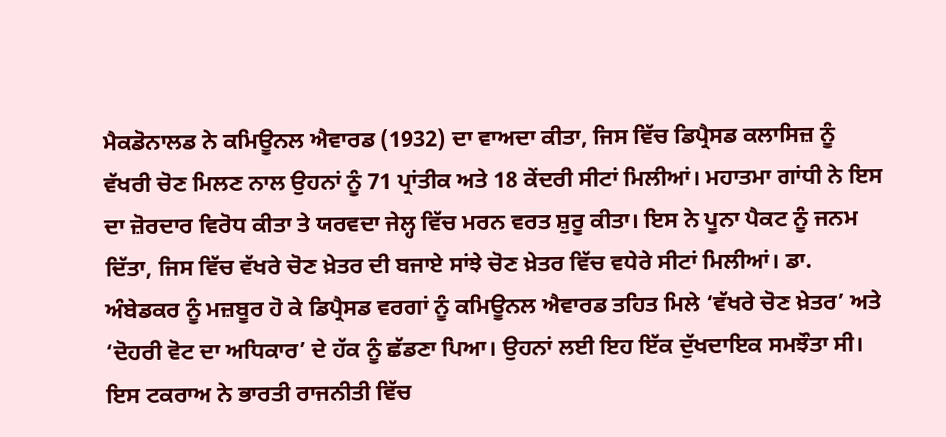ਮੈਕਡੋਨਾਲਡ ਨੇ ਕਮਿਊਨਲ ਐਵਾਰਡ (1932) ਦਾ ਵਾਅਦਾ ਕੀਤਾ, ਜਿਸ ਵਿੱਚ ਡਿਪ੍ਰੈਸਡ ਕਲਾਸਿਜ਼ ਨੂੰ ਵੱਖਰੀ ਚੋਣ ਮਿਲਣ ਨਾਲ ਉਹਨਾਂ ਨੂੰ 71 ਪ੍ਰਾਂਤੀਕ ਅਤੇ 18 ਕੇਂਦਰੀ ਸੀਟਾਂ ਮਿਲੀਆਂ। ਮਹਾਤਮਾ ਗਾਂਧੀ ਨੇ ਇਸ ਦਾ ਜ਼ੋਰਦਾਰ ਵਿਰੋਧ ਕੀਤਾ ਤੇ ਯਰਵਦਾ ਜੇਲ੍ਹ ਵਿੱਚ ਮਰਨ ਵਰਤ ਸ਼ੁਰੂ ਕੀਤਾ। ਇਸ ਨੇ ਪੂਨਾ ਪੈਕਟ ਨੂੰ ਜਨਮ ਦਿੱਤਾ, ਜਿਸ ਵਿੱਚ ਵੱਖਰੇ ਚੋਣ ਖ਼ੇਤਰ ਦੀ ਬਜਾਏ ਸਾਂਝੇ ਚੋਣ ਖ਼ੇਤਰ ਵਿੱਚ ਵਧੇਰੇ ਸੀਟਾਂ ਮਿਲੀਆਂ। ਡਾ. ਅੰਬੇਡਕਰ ਨੂੰ ਮਜ਼ਬੂਰ ਹੋ ਕੇ ਡਿਪ੍ਰੈਸਡ ਵਰਗਾਂ ਨੂੰ ਕਮਿਊਨਲ ਐਵਾਰਡ ਤਹਿਤ ਮਿਲੇ ‘ਵੱਖਰੇ ਚੋਣ ਖ਼ੇਤਰ’ ਅਤੇ ‘ਦੋਹਰੀ ਵੋਟ ਦਾ ਅਧਿਕਾਰ’ ਦੇ ਹੱਕ ਨੂੰ ਛੱਡਣਾ ਪਿਆ। ਉਹਨਾਂ ਲਈ ਇਹ ਇੱਕ ਦੁੱਖਦਾਇਕ ਸਮਝੌਤਾ ਸੀ। ਇਸ ਟਕਰਾਅ ਨੇ ਭਾਰਤੀ ਰਾਜਨੀਤੀ ਵਿੱਚ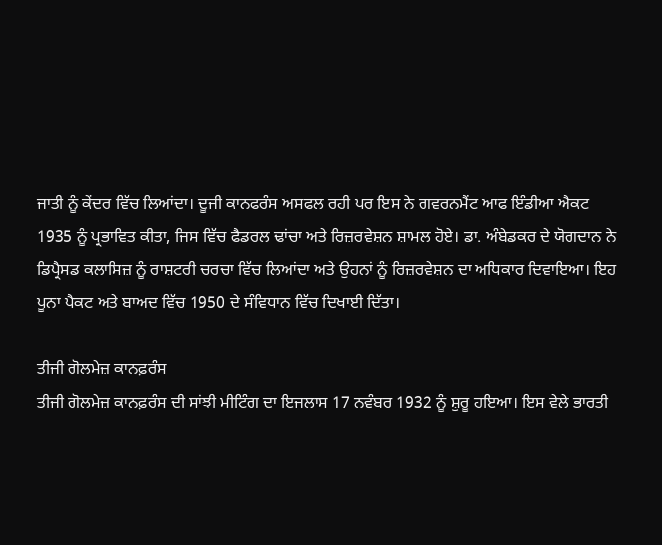ਜਾਤੀ ਨੂੰ ਕੇਂਦਰ ਵਿੱਚ ਲਿਆਂਦਾ। ਦੂਜੀ ਕਾਨਫਰੰਸ ਅਸਫਲ ਰਹੀ ਪਰ ਇਸ ਨੇ ਗਵਰਨਮੈਂਟ ਆਫ ਇੰਡੀਆ ਐਕਟ 1935 ਨੂੰ ਪ੍ਰਭਾਵਿਤ ਕੀਤਾ, ਜਿਸ ਵਿੱਚ ਫੈਡਰਲ ਢਾਂਚਾ ਅਤੇ ਰਿਜ਼ਰਵੇਸ਼ਨ ਸ਼ਾਮਲ ਹੋਏ। ਡਾ. ਅੰਬੇਡਕਰ ਦੇ ਯੋਗਦਾਨ ਨੇ ਡਿਪ੍ਰੈਸਡ ਕਲਾਸਿਜ਼ ਨੂੰ ਰਾਸ਼ਟਰੀ ਚਰਚਾ ਵਿੱਚ ਲਿਆਂਦਾ ਅਤੇ ਉਹਨਾਂ ਨੂੰ ਰਿਜ਼ਰਵੇਸ਼ਨ ਦਾ ਅਧਿਕਾਰ ਦਿਵਾਇਆ। ਇਹ ਪੂਨਾ ਪੈਕਟ ਅਤੇ ਬਾਅਦ ਵਿੱਚ 1950 ਦੇ ਸੰਵਿਧਾਨ ਵਿੱਚ ਦਿਖਾਈ ਦਿੱਤਾ।

ਤੀਜੀ ਗੋਲਮੇਜ਼ ਕਾਨਫ਼ਰੰਸ
ਤੀਜੀ ਗੋਲਮੇਜ਼ ਕਾਨਫ਼ਰੰਸ ਦੀ ਸਾਂਝੀ ਮੀਟਿੰਗ ਦਾ ਇਜਲਾਸ 17 ਨਵੰਬਰ 1932 ਨੂੰ ਸ਼ੁਰੂ ਹਇਆ। ਇਸ ਵੇਲੇ ਭਾਰਤੀ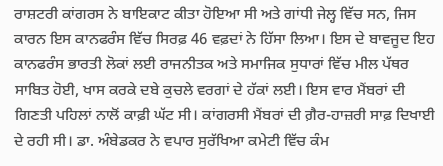ਰਾਸ਼ਟਰੀ ਕਾਂਗਰਸ ਨੇ ਬਾਇਕਾਟ ਕੀਤਾ ਹੋਇਆ ਸੀ ਅਤੇ ਗਾਂਧੀ ਜੇਲ੍ਹ ਵਿੱਚ ਸਨ, ਜਿਸ ਕਾਰਨ ਇਸ ਕਾਨਫਰੰਸ ਵਿੱਚ ਸਿਰਫ਼ 46 ਵਫ਼ਦਾਂ ਨੇ ਹਿੱਸਾ ਲਿਆ। ਇਸ ਦੇ ਬਾਵਜੂਦ ਇਹ ਕਾਨਫਰੰਸ ਭਾਰਤੀ ਲੋਕਾਂ ਲਈ ਰਾਜਨੀਤਕ ਅਤੇ ਸਮਾਜਿਕ ਸੁਧਾਰਾਂ ਵਿੱਚ ਮੀਲ ਪੱਥਰ ਸਾਬਿਤ ਹੋਈ, ਖਾਸ ਕਰਕੇ ਦਬੇ ਕੁਚਲੇ ਵਰਗਾਂ ਦੇ ਹੱਕਾਂ ਲਈ। ਇਸ ਵਾਰ ਮੈਂਬਰਾਂ ਦੀ ਗਿਣਤੀ ਪਹਿਲਾਂ ਨਾਲੋਂ ਕਾਫ਼ੀ ਘੱਟ ਸੀ। ਕਾਂਗਰਸੀ ਮੈਂਬਰਾਂ ਦੀ ਗ਼ੈਰ-ਹਾਜ਼ਰੀ ਸਾਫ਼ ਦਿਖਾਈ ਦੇ ਰਹੀ ਸੀ। ਡਾ. ਅੰਬੇਡਕਰ ਨੇ ਵਪਾਰ ਸੁਰੱਖਿਆ ਕਮੇਟੀ ਵਿੱਚ ਕੰਮ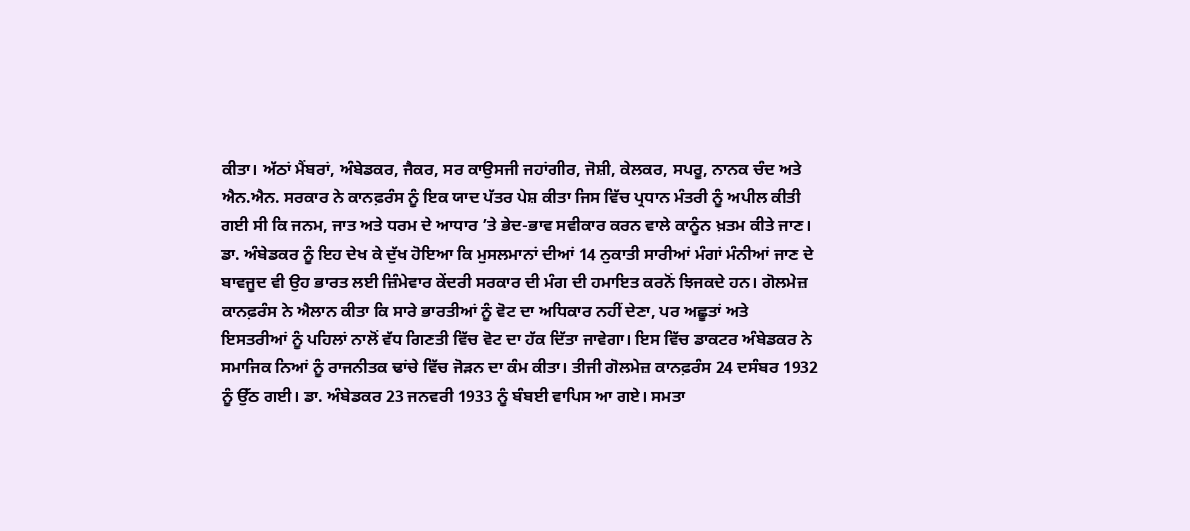ਕੀਤਾ। ਅੱਠਾਂ ਮੈਂਬਰਾਂ, ਅੰਬੇਡਕਰ, ਜੈਕਰ, ਸਰ ਕਾਉਸਜੀ ਜਹਾਂਗੀਰ, ਜੋਸ਼ੀ, ਕੇਲਕਰ, ਸਪਰੂ, ਨਾਨਕ ਚੰਦ ਅਤੇ ਐਨ.ਐਨ. ਸਰਕਾਰ ਨੇ ਕਾਨਫ਼ਰੰਸ ਨੂੰ ਇਕ ਯਾਦ ਪੱਤਰ ਪੇਸ਼ ਕੀਤਾ ਜਿਸ ਵਿੱਚ ਪ੍ਰਧਾਨ ਮੰਤਰੀ ਨੂੰ ਅਪੀਲ ਕੀਤੀ ਗਈ ਸੀ ਕਿ ਜਨਮ, ਜਾਤ ਅਤੇ ਧਰਮ ਦੇ ਆਧਾਰ ’ਤੇ ਭੇਦ-ਭਾਵ ਸਵੀਕਾਰ ਕਰਨ ਵਾਲੇ ਕਾਨੂੰਨ ਖ਼ਤਮ ਕੀਤੇ ਜਾਣ। ਡਾ. ਅੰਬੇਡਕਰ ਨੂੰ ਇਹ ਦੇਖ ਕੇ ਦੁੱਖ ਹੋਇਆ ਕਿ ਮੁਸਲਮਾਨਾਂ ਦੀਆਂ 14 ਨੁਕਾਤੀ ਸਾਰੀਆਂ ਮੰਗਾਂ ਮੰਨੀਆਂ ਜਾਣ ਦੇ ਬਾਵਜੂਦ ਵੀ ਉਹ ਭਾਰਤ ਲਈ ਜ਼ਿੰਮੇਵਾਰ ਕੇਂਦਰੀ ਸਰਕਾਰ ਦੀ ਮੰਗ ਦੀ ਹਮਾਇਤ ਕਰਨੋਂ ਝਿਜਕਦੇ ਹਨ। ਗੋਲਮੇਜ਼ ਕਾਨਫ਼ਰੰਸ ਨੇ ਐਲਾਨ ਕੀਤਾ ਕਿ ਸਾਰੇ ਭਾਰਤੀਆਂ ਨੂੰ ਵੋਟ ਦਾ ਅਧਿਕਾਰ ਨਹੀਂ ਦੇਣਾ, ਪਰ ਅਛੂਤਾਂ ਅਤੇ ਇਸਤਰੀਆਂ ਨੂੰ ਪਹਿਲਾਂ ਨਾਲੋਂ ਵੱਧ ਗਿਣਤੀ ਵਿੱਚ ਵੋਟ ਦਾ ਹੱਕ ਦਿੱਤਾ ਜਾਵੇਗਾ। ਇਸ ਵਿੱਚ ਡਾਕਟਰ ਅੰਬੇਡਕਰ ਨੇ ਸਮਾਜਿਕ ਨਿਆਂ ਨੂੰ ਰਾਜਨੀਤਕ ਢਾਂਚੇ ਵਿੱਚ ਜੋੜਨ ਦਾ ਕੰਮ ਕੀਤਾ। ਤੀਜੀ ਗੋਲਮੇਜ਼ ਕਾਨਫ਼ਰੰਸ 24 ਦਸੰਬਰ 1932 ਨੂੰ ਉੱਠ ਗਈ। ਡਾ. ਅੰਬੇਡਕਰ 23 ਜਨਵਰੀ 1933 ਨੂੰ ਬੰਬਈ ਵਾਪਿਸ ਆ ਗਏ। ਸਮਤਾ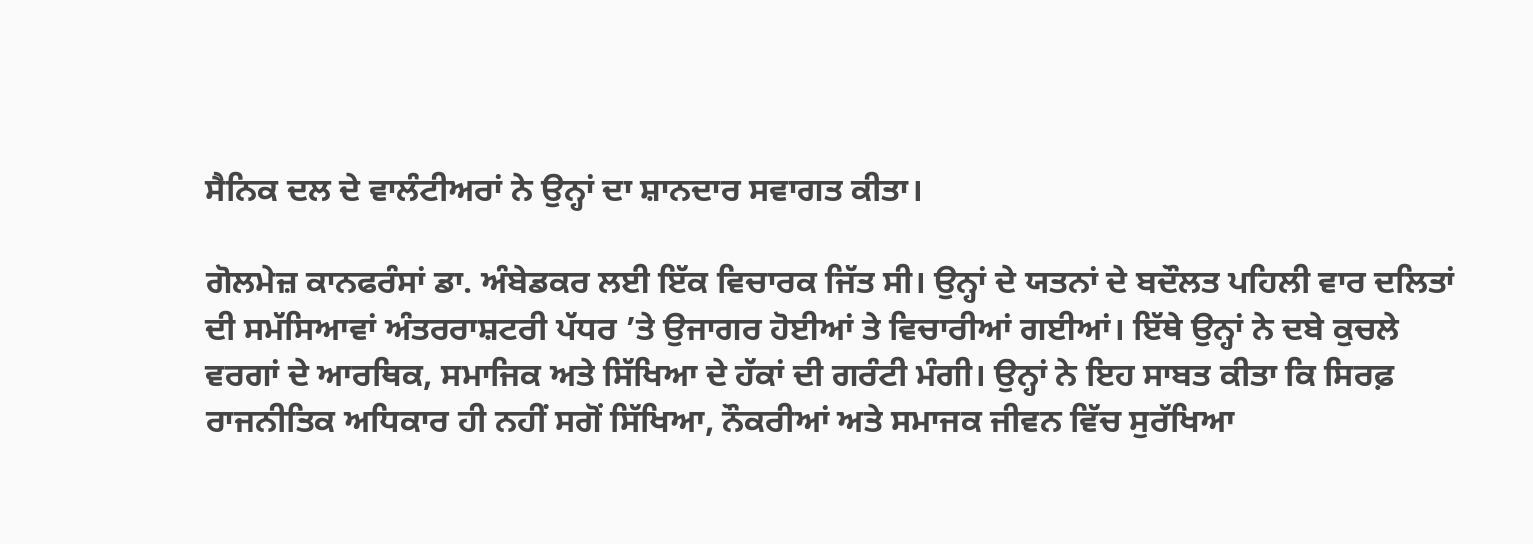ਸੈਨਿਕ ਦਲ ਦੇ ਵਾਲੰਟੀਅਰਾਂ ਨੇ ਉਨ੍ਹਾਂ ਦਾ ਸ਼ਾਨਦਾਰ ਸਵਾਗਤ ਕੀਤਾ।

ਗੋਲਮੇਜ਼ ਕਾਨਫਰੰਸਾਂ ਡਾ. ਅੰਬੇਡਕਰ ਲਈ ਇੱਕ ਵਿਚਾਰਕ ਜਿੱਤ ਸੀ। ਉਨ੍ਹਾਂ ਦੇ ਯਤਨਾਂ ਦੇ ਬਦੌਲਤ ਪਹਿਲੀ ਵਾਰ ਦਲਿਤਾਂ ਦੀ ਸਮੱਸਿਆਵਾਂ ਅੰਤਰਰਾਸ਼ਟਰੀ ਪੱਧਰ ’ਤੇ ਉਜਾਗਰ ਹੋਈਆਂ ਤੇ ਵਿਚਾਰੀਆਂ ਗਈਆਂ। ਇੱਥੇ ਉਨ੍ਹਾਂ ਨੇ ਦਬੇ ਕੁਚਲੇ ਵਰਗਾਂ ਦੇ ਆਰਥਿਕ, ਸਮਾਜਿਕ ਅਤੇ ਸਿੱਖਿਆ ਦੇ ਹੱਕਾਂ ਦੀ ਗਰੰਟੀ ਮੰਗੀ। ਉਨ੍ਹਾਂ ਨੇ ਇਹ ਸਾਬਤ ਕੀਤਾ ਕਿ ਸਿਰਫ਼ ਰਾਜਨੀਤਿਕ ਅਧਿਕਾਰ ਹੀ ਨਹੀਂ ਸਗੋਂ ਸਿੱਖਿਆ, ਨੌਕਰੀਆਂ ਅਤੇ ਸਮਾਜਕ ਜੀਵਨ ਵਿੱਚ ਸੁਰੱਖਿਆ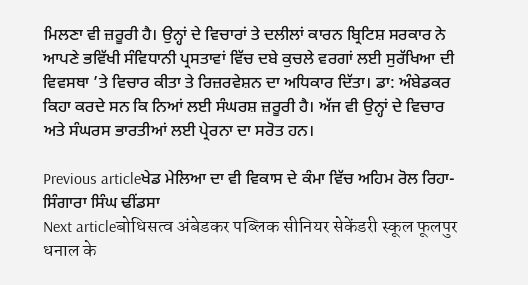ਮਿਲਣਾ ਵੀ ਜ਼ਰੂਰੀ ਹੈ। ਉਨ੍ਹਾਂ ਦੇ ਵਿਚਾਰਾਂ ਤੇ ਦਲੀਲਾਂ ਕਾਰਨ ਬ੍ਰਿਟਿਸ਼ ਸਰਕਾਰ ਨੇ ਆਪਣੇ ਭਵਿੱਖੀ ਸੰਵਿਧਾਨੀ ਪ੍ਰਸਤਾਵਾਂ ਵਿੱਚ ਦਬੇ ਕੁਚਲੇ ਵਰਗਾਂ ਲਈ ਸੁਰੱਖਿਆ ਦੀ ਵਿਵਸਥਾ ’ਤੇ ਵਿਚਾਰ ਕੀਤਾ ਤੇ ਰਿਜ਼ਰਵੇਸ਼ਨ ਦਾ ਅਧਿਕਾਰ ਦਿੱਤਾ। ਡਾ: ਅੰਬੇਡਕਰ ਕਿਹਾ ਕਰਦੇ ਸਨ ਕਿ ਨਿਆਂ ਲਈ ਸੰਘਰਸ਼ ਜ਼ਰੂਰੀ ਹੈ। ਅੱਜ ਵੀ ਉਨ੍ਹਾਂ ਦੇ ਵਿਚਾਰ ਅਤੇ ਸੰਘਰਸ ਭਾਰਤੀਆਂ ਲਈ ਪ੍ਰੇਰਨਾ ਦਾ ਸਰੋਤ ਹਨ।

Previous articleਖੇਡ ਮੇਲਿਆ ਦਾ ਵੀ ਵਿਕਾਸ ਦੇ ਕੰਮਾ ਵਿੱਚ ਅਹਿਮ ਰੋਲ ਰਿਹਾ- ਸਿੰਗਾਰਾ ਸਿੰਘ ਢੀਂਡਸਾ
Next articleबोधिसत्व अंबेडकर पब्लिक सीनियर सेकेंडरी स्कूल फूलपुर धनाल के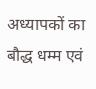अध्यापकों का बौद्ध धम्म एवं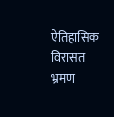ऐतिहासिक विरासत भ्रमण